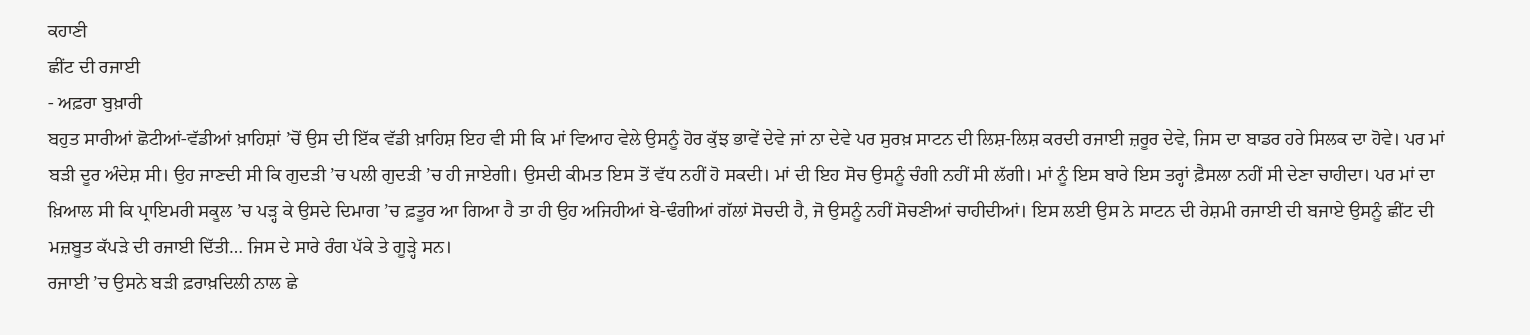ਕਹਾਣੀ
ਛੀਂਟ ਦੀ ਰਜਾਈ
- ਅਫ਼ਰਾ ਬੁਖ਼ਾਰੀ
ਬਹੁਤ ਸਾਰੀਆਂ ਛੋਟੀਆਂ-ਵੱਡੀਆਂ ਖ਼ਾਹਿਸ਼ਾਂ ’ਚੋਂ ਉਸ ਦੀ ਇੱਕ ਵੱਡੀ ਖ਼ਾਹਿਸ਼ ਇਹ ਵੀ ਸੀ ਕਿ ਮਾਂ ਵਿਆਹ ਵੇਲੇ ਉਸਨੂੰ ਹੋਰ ਕੁੱਝ ਭਾਵੇਂ ਦੇਵੇ ਜਾਂ ਨਾ ਦੇਵੇ ਪਰ ਸੁਰਖ਼ ਸਾਟਨ ਦੀ ਲਿਸ਼-ਲਿਸ਼ ਕਰਦੀ ਰਜਾਈ ਜ਼ਰੂਰ ਦੇਵੇ, ਜਿਸ ਦਾ ਬਾਡਰ ਹਰੇ ਸਿਲਕ ਦਾ ਹੋਵੇ। ਪਰ ਮਾਂ ਬੜੀ ਦੂਰ ਅੰਦੇਸ਼ ਸੀ। ਉਹ ਜਾਣਦੀ ਸੀ ਕਿ ਗੁਦੜੀ ’ਚ ਪਲੀ ਗੁਦੜੀ ’ਚ ਹੀ ਜਾਏਗੀ। ਉਸਦੀ ਕੀਮਤ ਇਸ ਤੋਂ ਵੱਧ ਨਹੀਂ ਹੋ ਸਕਦੀ। ਮਾਂ ਦੀ ਇਹ ਸੋਚ ਉਸਨੂੰ ਚੰਗੀ ਨਹੀਂ ਸੀ ਲੱਗੀ। ਮਾਂ ਨੂੰ ਇਸ ਬਾਰੇ ਇਸ ਤਰ੍ਹਾਂ ਫ਼ੈਸਲਾ ਨਹੀਂ ਸੀ ਦੇਣਾ ਚਾਹੀਦਾ। ਪਰ ਮਾਂ ਦਾ ਖ਼ਿਆਲ ਸੀ ਕਿ ਪ੍ਰਾਇਮਰੀ ਸਕੂਲ ’ਚ ਪੜ੍ਹ ਕੇ ਉਸਦੇ ਦਿਮਾਗ ’ਚ ਫ਼ਤੂਰ ਆ ਗਿਆ ਹੈ ਤਾ ਹੀ ਉਹ ਅਜਿਹੀਆਂ ਬੇ-ਢੰਗੀਆਂ ਗੱਲਾਂ ਸੋਚਦੀ ਹੈ, ਜੋ ਉਸਨੂੰ ਨਹੀਂ ਸੋਚਣੀਆਂ ਚਾਹੀਦੀਆਂ। ਇਸ ਲਈ ਉਸ ਨੇ ਸਾਟਨ ਦੀ ਰੇਸ਼ਮੀ ਰਜਾਈ ਦੀ ਬਜਾਏ ਉਸਨੂੰ ਛੀਂਟ ਦੀ ਮਜ਼ਬੂਤ ਕੱਪੜੇ ਦੀ ਰਜਾਈ ਦਿੱਤੀ… ਜਿਸ ਦੇ ਸਾਰੇ ਰੰਗ ਪੱਕੇ ਤੇ ਗੂੜ੍ਹੇ ਸਨ।
ਰਜਾਈ ’ਚ ਉਸਨੇ ਬੜੀ ਫ਼ਰਾਖ਼ਦਿਲੀ ਨਾਲ ਛੇ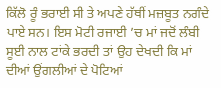ਕਿੱਲੋ ਰੂੰ ਭਰਾਈ ਸੀ ਤੇ ਅਪਣੇ ਹੱਥੀਂ ਮਜ਼ਬੂਤ ਨਗੰਦੇ ਪਾਏ ਸਨ। ਇਸ ਮੋਟੀ ਰਜਾਈ ’ਚ ਮਾਂ ਜਦੋਂ ਲੰਬੀ ਸੂਈ ਨਾਲ ਟਾਂਕੇ ਭਰਦੀ ਤਾਂ ਉਹ ਦੇਖਦੀ ਕਿ ਮਾਂ ਦੀਆਂ ਉਂਗਲੀਆਂ ਦੇ ਪੋਟਿਆਂ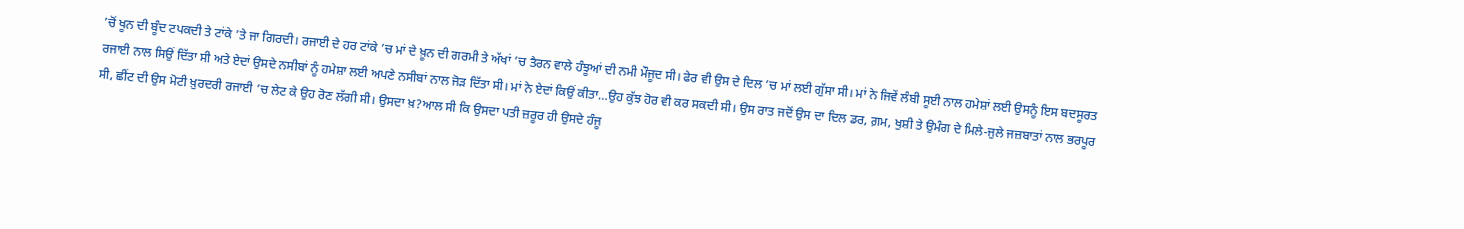’ਚੋਂ ਖੂਨ ਦੀ ਬੂੰਦ ਟਪਕਦੀ ਤੇ ਟਾਂਕੇ ’ਤੇ ਜਾ ਗਿਰਦੀ। ਰਜਾਈ ਦੇ ਹਰ ਟਾਂਕੇ ’ਚ ਮਾਂ ਦੇ ਖ਼ੂਨ ਦੀ ਗਰਮੀ ਤੇ ਅੱਖਾਂ ’ਚ ਤੈਰਨ ਵਾਲੇ ਹੰਝੂਆਂ ਦੀ ਨਮੀ ਮੌਜੂਦ ਸੀ। ਫੇਰ ਵੀ ਉਸ ਦੇ ਦਿਲ ’ਚ ਮਾਂ ਲਈ ਗੁੱਸਾ ਸੀ। ਮਾਂ ਨੇ ਜਿਵੇਂ ਲੰਬੀ ਸੂਈ ਨਾਲ ਹਮੇਸ਼ਾਂ ਲਈ ਉਸਨੂੰ ਇਸ ਬਦਸੂਰਤ ਰਜਾਈ ਨਾਲ ਸਿਉਂ ਦਿੱਤਾ ਸੀ ਅਤੇ ਏਦਾਂ ਉਸਦੇ ਨਸੀਬਾਂ ਨੂੰ ਹਮੇਸ਼ਾ ਲਈ ਅਪਣੇ ਨਸੀਬਾਂ ਨਾਲ ਜੋੜ ਦਿੱਤਾ ਸੀ। ਮਾਂ ਨੇ ਏਦਾਂ ਕਿਉਂ ਕੀਤਾ…ਉਹ ਕੁੱਝ ਹੋਰ ਵੀ ਕਰ ਸਕਦੀ ਸੀ। ਉਸ ਰਾਤ ਜਦੋਂ ਉਸ ਦਾ ਦਿਲ ਡਰ, ਗ਼ਮ, ਖੁਸ਼ੀ ਤੇ ਉਮੰਗ ਦੇ ਮਿਲੇ-ਜੁਲੇ ਜਜ਼ਬਾਤਾਂ ਨਾਲ ਭਰਪੂਰ ਸੀ, ਛੀਂਟ ਦੀ ਉਸ ਮੋਟੀ ਖ਼ੁਰਦਰੀ ਰਜਾਈ ’ਚ ਲੇਟ ਕੇ ਉਹ ਰੋਣ ਲੱਗੀ ਸੀ। ਉਸਦਾ ਖ਼?ਆਲ ਸੀ ਕਿ ਉਸਦਾ ਪਤੀ ਜ਼ਰੂਰ ਹੀ ਉਸਦੇ ਹੰਜੂ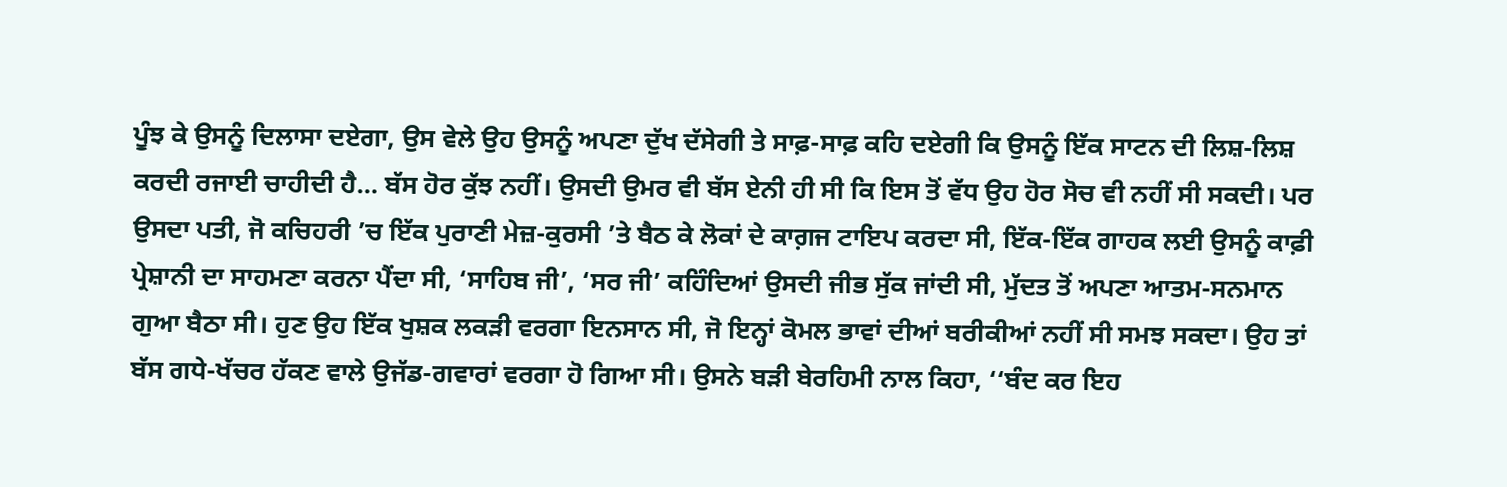ਪੂੰਝ ਕੇ ਉਸਨੂੰ ਦਿਲਾਸਾ ਦਏਗਾ, ਉਸ ਵੇਲੇ ਉਹ ਉਸਨੂੰ ਅਪਣਾ ਦੁੱਖ ਦੱਸੇਗੀ ਤੇ ਸਾਫ਼-ਸਾਫ਼ ਕਹਿ ਦਏਗੀ ਕਿ ਉਸਨੂੰ ਇੱਕ ਸਾਟਨ ਦੀ ਲਿਸ਼-ਲਿਸ਼ ਕਰਦੀ ਰਜਾਈ ਚਾਹੀਦੀ ਹੈ… ਬੱਸ ਹੋਰ ਕੁੱਝ ਨਹੀਂ। ਉਸਦੀ ਉਮਰ ਵੀ ਬੱਸ ਏਨੀ ਹੀ ਸੀ ਕਿ ਇਸ ਤੋਂ ਵੱਧ ਉਹ ਹੋਰ ਸੋਚ ਵੀ ਨਹੀਂ ਸੀ ਸਕਦੀ। ਪਰ ਉਸਦਾ ਪਤੀ, ਜੋ ਕਚਿਹਰੀ ’ਚ ਇੱਕ ਪੁਰਾਣੀ ਮੇਜ਼-ਕੁਰਸੀ ’ਤੇ ਬੈਠ ਕੇ ਲੋਕਾਂ ਦੇ ਕਾਗ਼ਜ ਟਾਇਪ ਕਰਦਾ ਸੀ, ਇੱਕ-ਇੱਕ ਗਾਹਕ ਲਈ ਉਸਨੂੰ ਕਾਫ਼ੀ ਪ੍ਰੇਸ਼ਾਨੀ ਦਾ ਸਾਹਮਣਾ ਕਰਨਾ ਪੈਂਦਾ ਸੀ, ‘ਸਾਹਿਬ ਜੀ’, ‘ਸਰ ਜੀ’ ਕਹਿੰਦਿਆਂ ਉਸਦੀ ਜੀਭ ਸੁੱਕ ਜਾਂਦੀ ਸੀ, ਮੁੱਦਤ ਤੋਂ ਅਪਣਾ ਆਤਮ-ਸਨਮਾਨ ਗੁਆ ਬੈਠਾ ਸੀ। ਹੁਣ ਉਹ ਇੱਕ ਖੁਸ਼ਕ ਲਕੜੀ ਵਰਗਾ ਇਨਸਾਨ ਸੀ, ਜੋ ਇਨ੍ਹਾਂ ਕੋਮਲ ਭਾਵਾਂ ਦੀਆਂ ਬਰੀਕੀਆਂ ਨਹੀਂ ਸੀ ਸਮਝ ਸਕਦਾ। ਉਹ ਤਾਂ ਬੱਸ ਗਧੇ-ਖੱਚਰ ਹੱਕਣ ਵਾਲੇ ਉਜੱਡ-ਗਵਾਰਾਂ ਵਰਗਾ ਹੋ ਗਿਆ ਸੀ। ਉਸਨੇ ਬੜੀ ਬੇਰਹਿਮੀ ਨਾਲ ਕਿਹਾ, ‘‘ਬੰਦ ਕਰ ਇਹ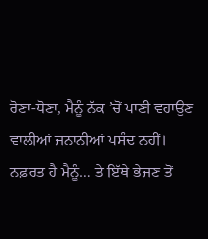ਰੋਣਾ-ਧੋਣਾ, ਮੈਨੂੰ ਨੱਕ ’ਚੋਂ ਪਾਣੀ ਵਹਾਉਣ ਵਾਲੀਆਂ ਜਨਾਨੀਆਂ ਪਸੰਦ ਨਹੀਂ। ਨਫ਼ਰਤ ਹੈ ਮੈਨੂੰ… ਤੇ ਇੱਥੇ ਭੇਜਣ ਤੋਂ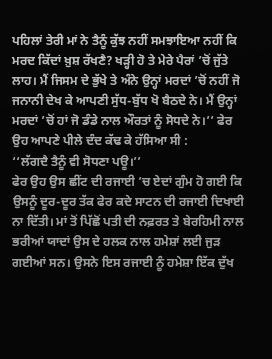ਪਹਿਲਾਂ ਤੇਰੀ ਮਾਂ ਨੇ ਤੈਨੂੰ ਕੁੱਝ ਨਹੀਂ ਸਮਝਾਇਆ ਨਹੀਂ ਕਿ ਮਰਦ ਕਿੱਦਾਂ ਖ਼ੁਸ਼ ਰੱਖਣੈ? ਖੜ੍ਹੀ ਹੋ ਤੇ ਮੇਰੇ ਪੈਰਾਂ ’ਚੋਂ ਜੁੱਤੇ ਲਾਹ। ਮੈਂ ਜਿਸਮ ਦੇ ਭੁੱਖੇ ਤੇ ਅੰਨੇ ਉਨ੍ਹਾਂ ਮਰਦਾਂ ’ਚੋਂ ਨਹੀਂ ਜੋ ਜਨਾਨੀ ਦੇਖ ਕੇ ਆਪਣੀ ਸੁੱਧ-ਬੁੱਧ ਖੋ ਬੈਠਦੇ ਨੇ। ਮੈਂ ਉਨ੍ਹਾਂ ਮਰਦਾਂ ’ਚੋਂ ਹਾਂ ਜੋ ਡੰਡੇ ਨਾਲ ਔਰਤਾਂ ਨੂੰ ਸੋਧਦੇ ਨੇ।’’ ਫੇਰ ਉਹ ਆਪਣੇ ਪੀਲੇ ਦੰਦ ਕੱਢ ਕੇ ਹੱਸਿਆ ਸੀ :
‘‘ਲੱਗਦੈ ਤੈਨੂੰ ਵੀ ਸੋਧਣਾ ਪਊ।’’
ਫੇਰ ਉਹ ਉਸ ਛੀਂਟ ਦੀ ਰਜਾਈ ’ਚ ਏਦਾਂ ਗੁੰਮ ਹੋ ਗਈ ਕਿ ਉਸਨੂੰ ਦੂਰ-ਦੂਰ ਤੱਕ ਫੇਰ ਕਦੇ ਸਾਟਨ ਦੀ ਰਜਾਈ ਦਿਖਾਈ ਨਾ ਦਿੱਤੀ। ਮਾਂ ਤੋਂ ਪਿੱਛੋਂ ਪਤੀ ਦੀ ਨਫ਼ਰਤ ਤੇ ਬੇਰਹਿਮੀ ਨਾਲ ਭਰੀਆਂ ਯਾਦਾਂ ਉਸ ਦੇ ਹਲਕ ਨਾਲ ਹਮੇਸ਼ਾਂ ਲਈ ਜੁੜ ਗਈਆਂ ਸਨ। ਉਸਨੇ ਇਸ ਰਜਾਈ ਨੂੰ ਹਮੇਸ਼ਾ ਇੱਕ ਦੁੱਖ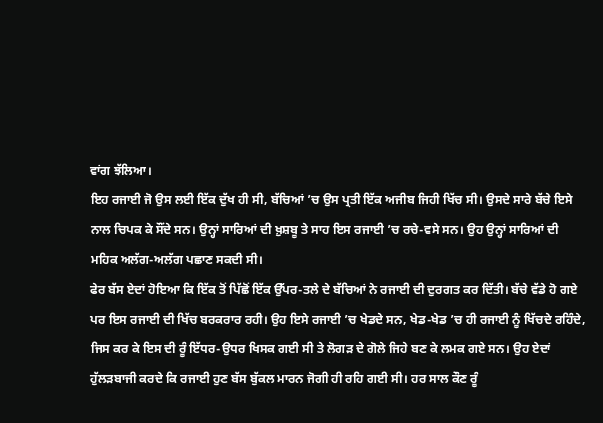ਵਾਂਗ ਝੱਲਿਆ।
ਇਹ ਰਜਾਈ ਜੋ ਉਸ ਲਈ ਇੱਕ ਦੁੱਖ ਹੀ ਸੀ, ਬੱਚਿਆਂ ’ਚ ਉਸ ਪ੍ਰਤੀ ਇੱਕ ਅਜੀਬ ਜਿਹੀ ਖਿੱਚ ਸੀ। ਉਸਦੇ ਸਾਰੇ ਬੱਚੇ ਇਸੇ ਨਾਲ ਚਿਪਕ ਕੇ ਸੌਂਦੇ ਸਨ। ਉਨ੍ਹਾਂ ਸਾਰਿਆਂ ਦੀ ਖ਼ੁਸ਼ਬੂ ਤੇ ਸਾਹ ਇਸ ਰਜਾਈ ’ਚ ਰਚੇ-ਵਸੇ ਸਨ। ਉਹ ਉਨ੍ਹਾਂ ਸਾਰਿਆਂ ਦੀ ਮਹਿਕ ਅਲੱਗ-ਅਲੱਗ ਪਛਾਣ ਸਕਦੀ ਸੀ।
ਫੇਰ ਬੱਸ ਏਦਾਂ ਹੋਇਆ ਕਿ ਇੱਕ ਤੋਂ ਪਿੱਛੋਂ ਇੱਕ ਉੱਪਰ-ਤਲੇ ਦੇ ਬੱਚਿਆਂ ਨੇ ਰਜਾਈ ਦੀ ਦੁਰਗਤ ਕਰ ਦਿੱਤੀ। ਬੱਚੇ ਵੱਡੇ ਹੋ ਗਏ ਪਰ ਇਸ ਰਜਾਈ ਦੀ ਖਿੱਚ ਬਰਕਰਾਰ ਰਹੀ। ਉਹ ਇਸੇ ਰਜਾਈ ’ਚ ਖੇਡਦੇ ਸਨ, ਖੇਡ-ਖੇਡ ’ਚ ਹੀ ਰਜਾਈ ਨੂੰ ਖਿੱਚਦੇ ਰਹਿੰਦੇ, ਜਿਸ ਕਰ ਕੇ ਇਸ ਦੀ ਰੂੰ ਇੱਧਰ-ਉਧਰ ਖਿਸਕ ਗਈ ਸੀ ਤੇ ਲੋਗੜ ਦੇ ਗੋਲੇ ਜਿਹੇ ਬਣ ਕੇ ਲਮਕ ਗਏ ਸਨ। ਉਹ ਏਦਾਂ ਹੁੱਲੜਬਾਜੀ ਕਰਦੇ ਕਿ ਰਜਾਈ ਹੁਣ ਬੱਸ ਬੁੱਕਲ ਮਾਰਨ ਜੋਗੀ ਹੀ ਰਹਿ ਗਈ ਸੀ। ਹਰ ਸਾਲ ਕੌਣ ਰੂੰ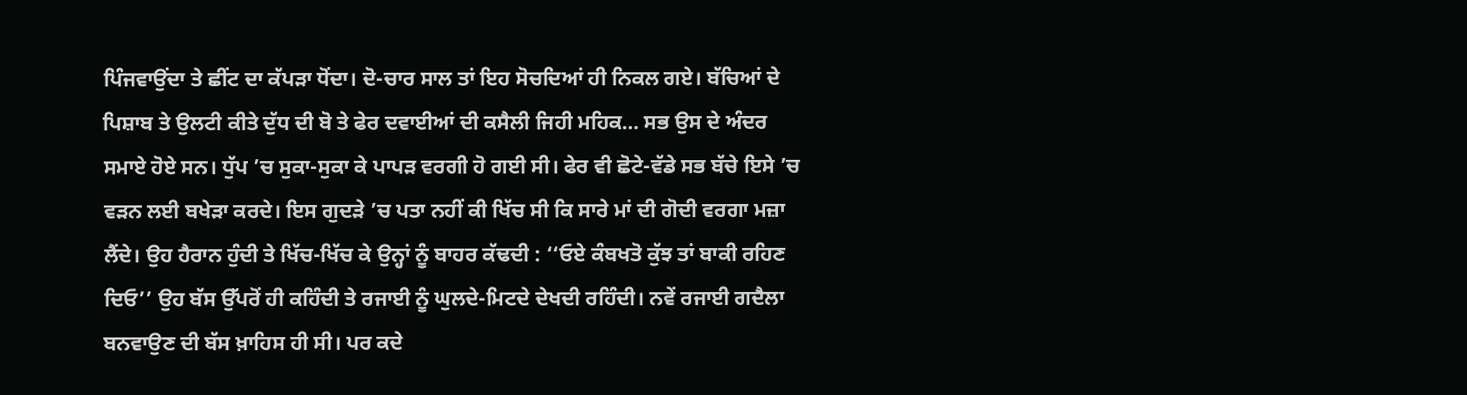ਪਿੰਜਵਾਉਂਦਾ ਤੇ ਛੀਂਟ ਦਾ ਕੱਪੜਾ ਧੋਂਦਾ। ਦੋ-ਚਾਰ ਸਾਲ ਤਾਂ ਇਹ ਸੋਚਦਿਆਂ ਹੀ ਨਿਕਲ ਗਏ। ਬੱਚਿਆਂ ਦੇ ਪਿਸ਼ਾਬ ਤੇ ਉਲਟੀ ਕੀਤੇ ਦੁੱਧ ਦੀ ਬੋ ਤੇ ਫੇਰ ਦਵਾਈਆਂ ਦੀ ਕਸੈਲੀ ਜਿਹੀ ਮਹਿਕ… ਸਭ ਉਸ ਦੇ ਅੰਦਰ ਸਮਾਏ ਹੋਏ ਸਨ। ਧੁੱਪ ’ਚ ਸੁਕਾ-ਸੁਕਾ ਕੇ ਪਾਪੜ ਵਰਗੀ ਹੋ ਗਈ ਸੀ। ਫੇਰ ਵੀ ਛੋਟੇ-ਵੱਡੇ ਸਭ ਬੱਚੇ ਇਸੇ ’ਚ ਵੜਨ ਲਈ ਬਖੇੜਾ ਕਰਦੇ। ਇਸ ਗੁਦੜੇ ’ਚ ਪਤਾ ਨਹੀਂ ਕੀ ਖਿੱਚ ਸੀ ਕਿ ਸਾਰੇ ਮਾਂ ਦੀ ਗੋਦੀ ਵਰਗਾ ਮਜ਼ਾ ਲੈਂਦੇ। ਉਹ ਹੈਰਾਨ ਹੁੰਦੀ ਤੇ ਖਿੱਚ-ਖਿੱਚ ਕੇ ਉਨ੍ਹਾਂ ਨੂੰ ਬਾਹਰ ਕੱਢਦੀ : ‘‘ਓਏ ਕੰਬਖਤੋ ਕੁੱਝ ਤਾਂ ਬਾਕੀ ਰਹਿਣ ਦਿਓ’’ ਉਹ ਬੱਸ ਉੱਪਰੋਂ ਹੀ ਕਹਿੰਦੀ ਤੇ ਰਜਾਈ ਨੂੰ ਘੁਲਦੇ-ਮਿਟਦੇ ਦੇਖਦੀ ਰਹਿੰਦੀ। ਨਵੇਂ ਰਜਾਈ ਗਦੈਲਾ ਬਨਵਾਉਣ ਦੀ ਬੱਸ ਖ਼ਾਹਿਸ ਹੀ ਸੀ। ਪਰ ਕਦੇ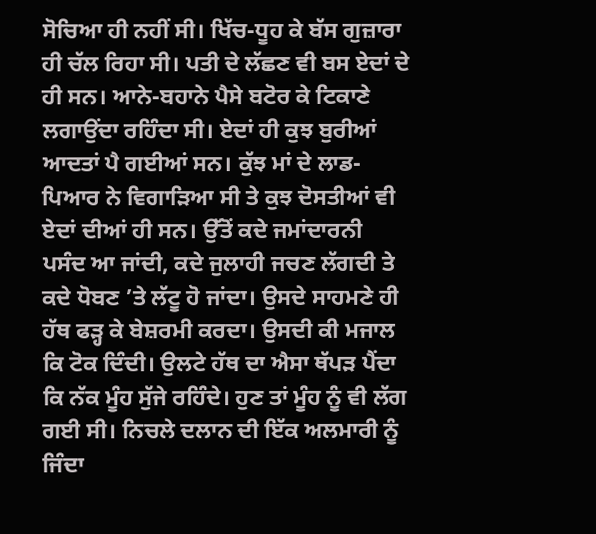ਸੋਚਿਆ ਹੀ ਨਹੀਂ ਸੀ। ਖਿੱਚ-ਧੂਹ ਕੇ ਬੱਸ ਗੁਜ਼ਾਰਾ ਹੀ ਚੱਲ ਰਿਹਾ ਸੀ। ਪਤੀ ਦੇ ਲੱਛਣ ਵੀ ਬਸ ਏਦਾਂ ਦੇ ਹੀ ਸਨ। ਆਨੇ-ਬਹਾਨੇ ਪੈਸੇ ਬਟੋਰ ਕੇ ਟਿਕਾਣੇ ਲਗਾਉਂਦਾ ਰਹਿੰਦਾ ਸੀ। ਏਦਾਂ ਹੀ ਕੁਝ ਬੁਰੀਆਂ ਆਦਤਾਂ ਪੈ ਗਈਆਂ ਸਨ। ਕੁੱਝ ਮਾਂ ਦੇ ਲਾਡ-ਪਿਆਰ ਨੇ ਵਿਗਾੜਿਆ ਸੀ ਤੇ ਕੁਝ ਦੋਸਤੀਆਂ ਵੀ ਏਦਾਂ ਦੀਆਂ ਹੀ ਸਨ। ਉੱਤੋਂ ਕਦੇ ਜਮਾਂਦਾਰਨੀ ਪਸੰਦ ਆ ਜਾਂਦੀ, ਕਦੇ ਜੁਲਾਹੀ ਜਚਣ ਲੱਗਦੀ ਤੇ ਕਦੇ ਧੋਬਣ ’ਤੇ ਲੱਟੂ ਹੋ ਜਾਂਦਾ। ਉਸਦੇ ਸਾਹਮਣੇ ਹੀ ਹੱਥ ਫੜ੍ਹ ਕੇ ਬੇਸ਼ਰਮੀ ਕਰਦਾ। ਉਸਦੀ ਕੀ ਮਜਾਲ ਕਿ ਟੋਕ ਦਿੰਦੀ। ਉਲਟੇ ਹੱਥ ਦਾ ਐਸਾ ਥੱਪੜ ਪੈਂਦਾ ਕਿ ਨੱਕ ਮੂੰਹ ਸੁੱਜੇ ਰਹਿੰਦੇ। ਹੁਣ ਤਾਂ ਮੂੰਹ ਨੂੰ ਵੀ ਲੱਗ ਗਈ ਸੀ। ਨਿਚਲੇ ਦਲਾਨ ਦੀ ਇੱਕ ਅਲਮਾਰੀ ਨੂੰ ਜਿੰਦਾ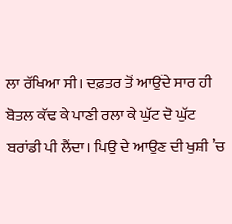ਲਾ ਰੱਖਿਆ ਸੀ। ਦਫ਼ਤਰ ਤੋਂ ਆਉਂਦੇ ਸਾਰ ਹੀ ਬੋਤਲ ਕੱਢ ਕੇ ਪਾਣੀ ਰਲਾ ਕੇ ਘੁੱਟ ਦੋ ਘੁੱਟ ਬਰਾਂਡੀ ਪੀ ਲੈਂਦਾ। ਪਿਉ ਦੇ ਆਉਣ ਦੀ ਖੁਸ਼ੀ ’ਚ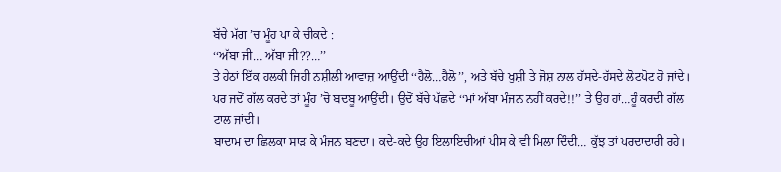ਬੱਚੇ ਮੱਗ ’ਚ ਮੂੰਹ ਪਾ ਕੇ ਚੀਕਦੇ :
‘‘ਅੱਬਾ ਜੀ… ਅੱਬਾ ਜੀ??…’’
ਤੇ ਹੇਠਾਂ ਇੱਕ ਹਲਕੀ ਜਿਹੀ ਨਸ਼ੀਲੀ ਆਵਾਜ਼ ਆਉਂਦੀ ‘‘ਹੈਲੋ…ਹੈਲੋ’’, ਅਤੇ ਬੱਚੇ ਖੁਸ਼ੀ ਤੇ ਜੋਸ਼ ਨਾਲ ਹੱਸਦੇ-ਹੱਸਦੇ ਲੋਟਪੋਟ ਹੋ ਜਾਂਦੇ। ਪਰ ਜਦੋਂ ਗੱਲ ਕਰਦੇ ਤਾਂ ਮੂੰਹ ’ਚੋ ਬਦਬੂ ਆਉਂਦੀ। ਉਦੋਂ ਬੱਚੇ ਪੱਛਦੇ ‘‘ਮਾਂ ਅੱਬਾ ਮੰਜਨ ਨਹੀਂ ਕਰਦੇ!!’’ ਤੇ ਉਹ ਹਾਂ…ਹੂੰ ਕਰਦੀ ਗੱਲ ਟਾਲ ਜਾਂਦੀ।
ਬਾਦਾਮ ਦਾ ਛਿਲਕਾ ਸਾੜ ਕੇ ਮੰਜਨ ਬਣਦਾ। ਕਦੇ-ਕਦੇ ਉਹ ਇਲਾਇਚੀਆਂ ਪੀਸ ਕੇ ਵੀ ਮਿਲਾ ਦਿੰਦੀ… ਕੁੱਝ ਤਾਂ ਪਰਦਾਦਾਰੀ ਰਹੇ।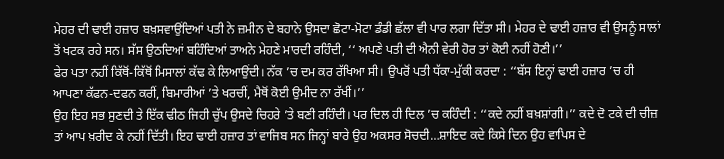ਮੇਹਰ ਦੀ ਢਾਈ ਹਜ਼ਾਰ ਬਖ਼ਸਵਾਉਂਦਿਆਂ ਪਤੀ ਨੇ ਜ਼ਮੀਨ ਦੇ ਬਹਾਨੇ ਉਸਦਾ ਛੋਟਾ-ਮੋਟਾ ਡੰਡੀ ਛੱਲਾ ਵੀ ਪਾਰ ਲਗਾ ਦਿੱਤਾ ਸੀ। ਮੇਹਰ ਦੇ ਢਾਈ ਹਜ਼ਾਰ ਵੀ ਉਸਨੂੰ ਸਾਲਾਂ ਤੋਂ ਖਟਕ ਰਹੇ ਸਨ। ਸੱਸ ਉਠਦਿਆਂ ਬਹਿੰਦਿਆਂ ਤਾਅਨੇ ਮੇਹਣੇ ਮਾਰਦੀ ਰਹਿੰਦੀ, ‘‘ ਅਪਣੇ ਪਤੀ ਦੀ ਐਨੀ ਵੇਰੀ ਹੋਰ ਤਾਂ ਕੋਈ ਨਹੀਂ ਹੋਣੀ।’’
ਫੇਰ ਪਤਾ ਨਹੀਂ ਕਿੱਥੋਂ-ਕਿੱਥੋਂ ਮਿਸਾਲਾਂ ਕੱਢ ਕੇ ਲਿਆਉਂਦੀ। ਨੱਕ ’ਚ ਦਮ ਕਰ ਰੱਖਿਆ ਸੀ। ਉਪਰੋਂ ਪਤੀ ਧੱਕਾ-ਮੁੱਕੀ ਕਰਦਾ : ‘‘ਬੱਸ ਇਨ੍ਹਾਂ ਢਾਈ ਹਜ਼ਾਰ ’ਚ ਹੀ ਆਪਣਾ ਕੱਫਨ-ਦਫਨ ਕਰੀਂ, ਬਿਮਾਰੀਆਂ ’ਤੇ ਖਰਚੀਂ, ਮੈਥੋਂ ਕੋਈ ਉਮੀਦ ਨਾ ਰੱਖੀਂ।’’
ਉਹ ਇਹ ਸਭ ਸੁਣਦੀ ਤੇ ਇੱਕ ਢੀਠ ਜਿਹੀ ਚੁੱਪ ਉਸਦੇ ਚਿਹਰੇ ’ਤੇ ਬਣੀ ਰਹਿੰਦੀ। ਪਰ ਦਿਲ ਹੀ ਦਿਲ ’ਚ ਕਹਿੰਦੀ : ‘‘ਕਦੇ ਨਹੀਂ ਬਖ਼ਸ਼ਾਂਗੀ।’’ ਕਦੇ ਦੋ ਟਕੇ ਦੀ ਚੀਜ਼ ਤਾਂ ਆਪ ਖ਼ਰੀਦ ਕੇ ਨਹੀਂ ਦਿੱਤੀ। ਇਹ ਢਾਈ ਹਜ਼ਾਰ ਤਾਂ ਵਾਜਿਬ ਸਨ ਜਿਨ੍ਹਾਂ ਬਾਰੇ ਉਹ ਅਕਸਰ ਸੋਚਦੀ…ਸ਼ਾਇਦ ਕਦੇ ਕਿਸੇ ਦਿਨ ਉਹ ਵਾਪਿਸ ਦੇ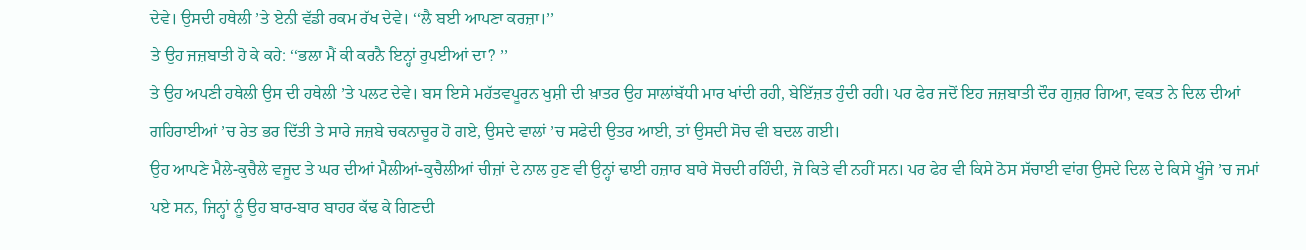ਦੇਵੇ। ਉਸਦੀ ਹਥੇਲੀ ’ਤੇ ਏਨੀ ਵੱਡੀ ਰਕਮ ਰੱਖ ਦੇਵੇ। ‘‘ਲੈ ਬਈ ਆਪਣਾ ਕਰਜ਼ਾ।’’
ਤੇ ਉਹ ਜਜ਼ਬਾਤੀ ਹੋ ਕੇ ਕਹੇ: ‘‘ਭਲਾ ਮੈਂ ਕੀ ਕਰਨੈ ਇਨ੍ਹਾਂ ਰੁਪਈਆਂ ਦਾ? ’’
ਤੇ ਉਹ ਅਪਣੀ ਹਥੇਲੀ ਉਸ ਦੀ ਹਥੇਲੀ ’ਤੇ ਪਲਟ ਦੇਵੇ। ਬਸ ਇਸੇ ਮਹੱਤਵਪੂਰਨ ਖੁਸ਼ੀ ਦੀ ਖ਼ਾਤਰ ਉਹ ਸਾਲਾਂਬੱਧੀ ਮਾਰ ਖਾਂਦੀ ਰਹੀ, ਬੇਇੱਜ਼ਤ ਹੁੰਦੀ ਰਹੀ। ਪਰ ਫੇਰ ਜਦੋਂ ਇਹ ਜਜ਼ਬਾਤੀ ਦੌਰ ਗੁਜ਼ਰ ਗਿਆ, ਵਕਤ ਨੇ ਦਿਲ ਦੀਆਂ ਗਹਿਰਾਈਆਂ ’ਚ ਰੇਤ ਭਰ ਦਿੱਤੀ ਤੇ ਸਾਰੇ ਜਜ਼ਬੇ ਚਕਨਾਚੂਰ ਹੋ ਗਏ, ਉਸਦੇ ਵਾਲਾਂ ’ਚ ਸਫੇਦੀ ਉਤਰ ਆਈ, ਤਾਂ ਉਸਦੀ ਸੋਚ ਵੀ ਬਦਲ ਗਈ।
ਉਹ ਆਪਣੇ ਮੈਲੇ-ਕੁਚੈਲੇ ਵਜੂਦ ਤੇ ਘਰ ਦੀਆਂ ਮੈਲੀਆਂ-ਕੁਚੈਲੀਆਂ ਚੀਜ਼ਾਂ ਦੇ ਨਾਲ ਹੁਣ ਵੀ ਉਨ੍ਹਾਂ ਢਾਈ ਹਜ਼ਾਰ ਬਾਰੇ ਸੋਚਦੀ ਰਹਿੰਦੀ, ਜੋ ਕਿਤੇ ਵੀ ਨਹੀਂ ਸਨ। ਪਰ ਫੇਰ ਵੀ ਕਿਸੇ ਠੋਸ ਸੱਚਾਈ ਵਾਂਗ ਉਸਦੇ ਦਿਲ ਦੇ ਕਿਸੇ ਖੂੰਜੇ ’ਚ ਜਮਾਂ ਪਏ ਸਨ, ਜਿਨ੍ਹਾਂ ਨੂੰ ਉਹ ਬਾਰ-ਬਾਰ ਬਾਹਰ ਕੱਢ ਕੇ ਗਿਣਦੀ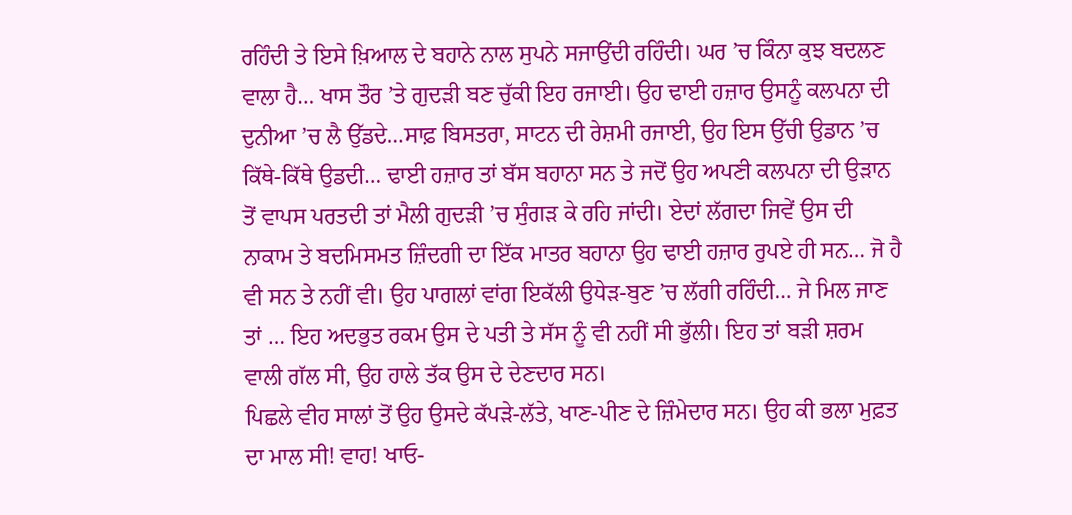ਰਹਿੰਦੀ ਤੇ ਇਸੇ ਖ਼ਿਆਲ ਦੇ ਬਹਾਨੇ ਨਾਲ ਸੁਪਨੇ ਸਜਾਉਂਦੀ ਰਹਿੰਦੀ। ਘਰ ’ਚ ਕਿੰਨਾ ਕੁਝ ਬਦਲਣ ਵਾਲਾ ਹੈ… ਖਾਸ ਤੌਰ ’ਤੇ ਗੁਦੜੀ ਬਣ ਚੁੱਕੀ ਇਹ ਰਜਾਈ। ਉਹ ਢਾਈ ਹਜ਼ਾਰ ਉਸਨੂੰ ਕਲਪਨਾ ਦੀ ਦੁਨੀਆ ’ਚ ਲੈ ਉੱਡਦੇ…ਸਾਫ਼ ਬਿਸਤਰਾ, ਸਾਟਨ ਦੀ ਰੇਸ਼ਮੀ ਰਜਾਈ, ਉਹ ਇਸ ਉੱਚੀ ਉਡਾਨ ’ਚ ਕਿੱਥੇ-ਕਿੱਥੇ ਉਡਦੀ… ਢਾਈ ਹਜ਼ਾਰ ਤਾਂ ਬੱਸ ਬਹਾਨਾ ਸਨ ਤੇ ਜਦੋਂ ਉਹ ਅਪਣੀ ਕਲਪਨਾ ਦੀ ਉੜਾਨ ਤੋਂ ਵਾਪਸ ਪਰਤਦੀ ਤਾਂ ਮੈਲੀ ਗੁਦੜੀ ’ਚ ਸੁੰਗੜ ਕੇ ਰਹਿ ਜਾਂਦੀ। ਏਦਾਂ ਲੱਗਦਾ ਜਿਵੇਂ ਉਸ ਦੀ ਨਾਕਾਮ ਤੇ ਬਦਮਿਸਮਤ ਜ਼ਿੰਦਗੀ ਦਾ ਇੱਕ ਮਾਤਰ ਬਹਾਨਾ ਉਹ ਢਾਈ ਹਜ਼ਾਰ ਰੁਪਏ ਹੀ ਸਨ… ਜੋ ਹੈ ਵੀ ਸਨ ਤੇ ਨਹੀਂ ਵੀ। ਉਹ ਪਾਗਲਾਂ ਵਾਂਗ ਇਕੱਲੀ ਉਧੇੜ-ਬੁਣ ’ਚ ਲੱਗੀ ਰਹਿੰਦੀ… ਜੇ ਮਿਲ ਜਾਣ ਤਾਂ … ਇਹ ਅਦਭੁਤ ਰਕਮ ਉਸ ਦੇ ਪਤੀ ਤੇ ਸੱਸ ਨੂੰ ਵੀ ਨਹੀਂ ਸੀ ਭੁੱਲੀ। ਇਹ ਤਾਂ ਬੜੀ ਸ਼ਰਮ ਵਾਲੀ ਗੱਲ ਸੀ, ਉਹ ਹਾਲੇ ਤੱਕ ਉਸ ਦੇ ਦੇਣਦਾਰ ਸਨ।
ਪਿਛਲੇ ਵੀਹ ਸਾਲਾਂ ਤੋਂ ਉਹ ਉਸਦੇ ਕੱਪੜੇ-ਲੱਤੇ, ਖਾਣ-ਪੀਣ ਦੇ ਜ਼ਿੰਮੇਦਾਰ ਸਨ। ਉਹ ਕੀ ਭਲਾ ਮੁਫ਼ਤ ਦਾ ਮਾਲ ਸੀ! ਵਾਹ! ਖਾਓ-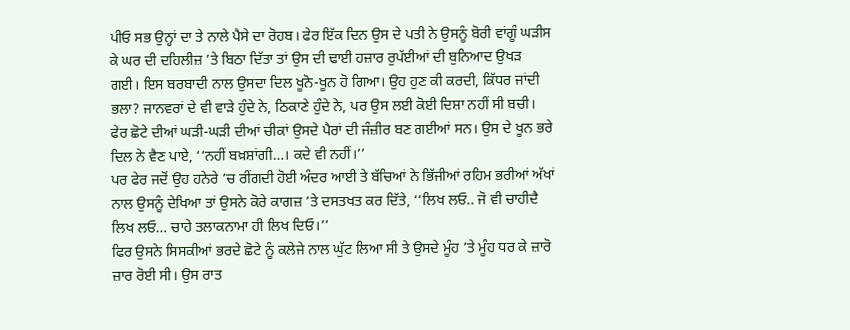ਪੀਓ ਸਭ ਉਨ੍ਹਾਂ ਦਾ ਤੇ ਨਾਲੇ ਪੈਸੇ ਦਾ ਰੋਹਬ। ਫੇਰ ਇੱਕ ਦਿਨ ਉਸ ਦੇ ਪਤੀ ਨੇ ਉਸਨੂੰ ਬੋਰੀ ਵਾਂਗੂੰ ਘੜੀਸ ਕੇ ਘਰ ਦੀ ਦਹਿਲੀਜ਼ ’ਤੇ ਬਿਠਾ ਦਿੱਤਾ ਤਾਂ ਉਸ ਦੀ ਢਾਈ ਹਜ਼ਾਰ ਰੁਪੱਈਆਂ ਦੀ ਬੁਨਿਆਦ ਉਖੜ ਗਈ। ਇਸ ਬਰਬਾਦੀ ਨਾਲ ਉਸਦਾ ਦਿਲ ਖੂਨੋ-ਖੂਨ ਹੋ ਗਿਆ। ਉਹ ਹੁਣ ਕੀ ਕਰਦੀ, ਕਿੱਧਰ ਜਾਂਦੀ ਭਲਾ? ਜਾਨਵਰਾਂ ਦੇ ਵੀ ਵਾੜੇ ਹੁੰਦੇ ਨੇ, ਠਿਕਾਣੇ ਹੁੰਦੇ ਨੇ, ਪਰ ਉਸ ਲਈ ਕੋਈ ਦਿਸ਼ਾ ਨਹੀਂ ਸੀ ਬਚੀ। ਫੇਰ ਛੋਟੇ ਦੀਆਂ ਘੜੀ-ਘੜੀ ਦੀਆਂ ਚੀਕਾਂ ਉਸਦੇ ਪੈਰਾਂ ਦੀ ਜੰਜ਼ੀਰ ਬਣ ਗਈਆਂ ਸਨ। ਉਸ ਦੇ ਖੂਨ ਭਰੇ ਦਿਲ ਨੇ ਵੈਣ ਪਾਏ, ‘‘ਨਹੀਂ ਬਖ਼ਸ਼ਾਂਗੀ…। ਕਦੇ ਵੀ ਨਹੀਂ।’’
ਪਰ ਫੇਰ ਜਦੋਂ ਉਹ ਹਨੇਰੇ ’ਚ ਰੀਂਗਦੀ ਹੋਈ ਅੰਦਰ ਆਈ ਤੇ ਬੱਚਿਆਂ ਨੇ ਭਿੱਜੀਆਂ ਰਹਿਮ ਭਰੀਆਂ ਅੱਖਾਂ ਨਾਲ ਉਸਨੂੰ ਦੇਖਿਆ ਤਾਂ ਉਸਨੇ ਕੋਰੇ ਕਾਗਜ਼ ’ਤੇ ਦਸਤਖਤ ਕਰ ਦਿੱਤੇ, ‘‘ਲਿਖ ਲਓ.. ਜੋ ਵੀ ਚਾਹੀਦੈ ਲਿਖ ਲਓ… ਚਾਹੇ ਤਲਾਕਨਾਮਾ ਹੀ ਲਿਖ ਦਿਓ।’’
ਫਿਰ ਉਸਨੇ ਸਿਸਕੀਆਂ ਭਰਦੇ ਛੋਟੇ ਨੂੰ ਕਲੇਜੇ ਨਾਲ ਘੁੱਟ ਲਿਆ ਸੀ ਤੇ ਉਸਦੇ ਮੂੰਹ ’ਤੇ ਮੂੰਹ ਧਰ ਕੇ ਜ਼ਾਰੋ ਜ਼ਾਰ ਰੋਈ ਸੀ। ਉਸ ਰਾਤ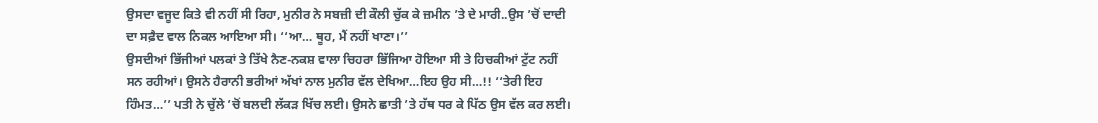ਉਸਦਾ ਵਜੂਦ ਕਿਤੇ ਵੀ ਨਹੀਂ ਸੀ ਰਿਹਾ, ਮੁਨੀਰ ਨੇ ਸਬਜ਼ੀ ਦੀ ਕੌਲੀ ਚੁੱਕ ਕੇ ਜ਼ਮੀਨ ’ਤੇ ਦੇ ਮਾਰੀ..ਉਸ ’ਚੋਂ ਦਾਦੀ ਦਾ ਸਫ਼ੈਦ ਵਾਲ ਨਿਕਲ ਆਇਆ ਸੀ। ‘‘ਆ… ਥੂਹ, ਮੈਂ ਨਹੀਂ ਖਾਣਾ।’’
ਉਸਦੀਆਂ ਭਿੱਜੀਆਂ ਪਲਕਾਂ ਤੇ ਤਿੱਖੇ ਨੈਣ-ਨਕਸ਼ ਵਾਲਾ ਚਿਹਰਾ ਭਿੱਜਿਆ ਹੋਇਆ ਸੀ ਤੇ ਹਿਚਕੀਆਂ ਟੁੱਟ ਨਹੀਂ ਸਨ ਰਹੀਆਂ। ਉਸਨੇ ਹੈਰਾਨੀ ਭਰੀਆਂ ਅੱਖਾਂ ਨਾਲ ਮੁਨੀਰ ਵੱਲ ਦੇਖਿਆ…ਇਹ ਉਹ ਸੀ…!! ‘‘ਤੇਰੀ ਇਹ ਹਿੰਮਤ…’’ ਪਤੀ ਨੇ ਚੁੱਲੇ ’ਚੋਂ ਬਲਦੀ ਲੱਕੜ ਖਿੱਚ ਲਈ। ਉਸਨੇ ਛਾਤੀ ’ਤੇ ਹੱਥ ਧਰ ਕੇ ਪਿੱਠ ਉਸ ਵੱਲ ਕਰ ਲਈ।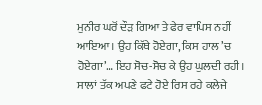ਮੁਨੀਰ ਘਰੋਂ ਦੌੜ ਗਿਆ ਤੇ ਫੇਰ ਵਾਪਿਸ ਨਹੀਂ ਆਇਆ। ਉਹ ਕਿੱਥੇ ਹੋਏਗਾ, ਕਿਸ ਹਾਲ ’ਚ ਹੋਏਗਾ’… ਇਹ ਸੋਚ-ਸੋਚ ਕੇ ਉਹ ਘੁਲਦੀ ਰਹੀ। ਸਾਲਾਂ ਤੱਕ ਅਪਣੇ ਫਟੇ ਹੋਏ ਰਿਸ ਰਹੇ ਕਲੇਜੇ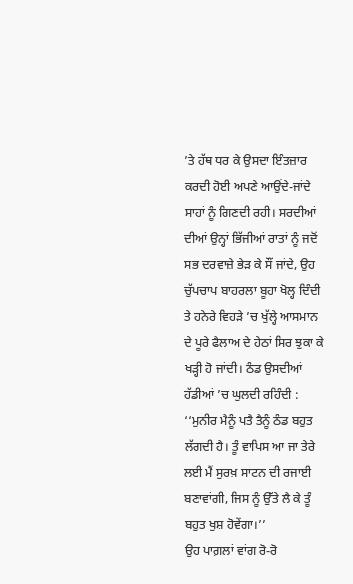’ਤੇ ਹੱਥ ਧਰ ਕੇ ਉਸਦਾ ਇੰਤਜ਼ਾਰ ਕਰਦੀ ਹੋਈ ਅਪਣੇ ਆਉਂਦੇ-ਜਾਂਦੇ ਸਾਹਾਂ ਨੂੰ ਗਿਣਦੀ ਰਹੀ। ਸਰਦੀਆਂ ਦੀਆਂ ਉਨ੍ਹਾਂ ਭਿੱਜੀਆਂ ਰਾਤਾਂ ਨੂੰ ਜਦੋਂ ਸਭ ਦਰਵਾਜ਼ੇ ਭੇੜ ਕੇ ਸੌਂ ਜਾਂਦੇ, ਉਹ ਚੁੱਪਚਾਪ ਬਾਹਰਲਾ ਬੂਹਾ ਖੋਲ੍ਹ ਦਿੰਦੀ ਤੇ ਹਨੇਰੇ ਵਿਹੜੇ ’ਚ ਖੁੱਲ੍ਹੇ ਆਸਮਾਨ ਦੇ ਪੂਰੇ ਫੈਲਾਅ ਦੇ ਹੇਠਾਂ ਸਿਰ ਝੁਕਾ ਕੇ ਖੜ੍ਹੀ ਹੋ ਜਾਂਦੀ। ਠੰਡ ਉਸਦੀਆਂ ਹੱਡੀਆਂ ’ਚ ਘੁਲਦੀ ਰਹਿੰਦੀ :
‘‘ਮੁਨੀਰ ਮੈਨੂੰ ਪਤੈ ਤੈਨੂੰ ਠੰਡ ਬਹੁਤ ਲੱਗਦੀ ਹੈ। ਤੂੰ ਵਾਪਿਸ ਆ ਜਾ ਤੇਰੇ ਲਈ ਮੈਂ ਸੁਰਖ਼ ਸਾਟਨ ਦੀ ਰਜਾਈ ਬਣਾਵਾਂਗੀ, ਜਿਸ ਨੂੰ ਉੱਤੇ ਲੈ ਕੇ ਤੂੰ ਬਹੁਤ ਖੁਸ਼ ਹੋਵੇਂਗਾ।’’
ਉਹ ਪਾਗ਼ਲਾਂ ਵਾਂਗ ਰੋ-ਰੋ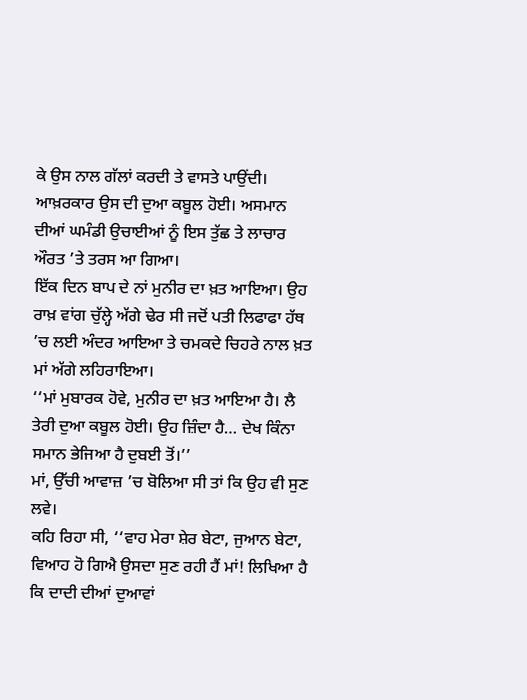ਕੇ ਉਸ ਨਾਲ ਗੱਲਾਂ ਕਰਦੀ ਤੇ ਵਾਸਤੇ ਪਾਉਂਦੀ। ਆਖ਼ਰਕਾਰ ਉਸ ਦੀ ਦੁਆ ਕਬੂਲ ਹੋਈ। ਅਸਮਾਨ ਦੀਆਂ ਘਮੰਡੀ ਉਚਾਈਆਂ ਨੂੰ ਇਸ ਤੁੱਛ ਤੇ ਲਾਚਾਰ ਔਰਤ ’ਤੇ ਤਰਸ ਆ ਗਿਆ।
ਇੱਕ ਦਿਨ ਬਾਪ ਦੇ ਨਾਂ ਮੁਨੀਰ ਦਾ ਖ਼ਤ ਆਇਆ। ਉਹ ਰਾਖ਼ ਵਾਂਗ ਚੁੱਲ੍ਹੇ ਅੱਗੇ ਢੇਰ ਸੀ ਜਦੋਂ ਪਤੀ ਲਿਫਾਫਾ ਹੱਥ ’ਚ ਲਈ ਅੰਦਰ ਆਇਆ ਤੇ ਚਮਕਦੇ ਚਿਹਰੇ ਨਾਲ ਖ਼ਤ ਮਾਂ ਅੱਗੇ ਲਹਿਰਾਇਆ।
‘‘ਮਾਂ ਮੁਬਾਰਕ ਹੋਵੇ, ਮੁਨੀਰ ਦਾ ਖ਼ਤ ਆਇਆ ਹੈ। ਲੈ ਤੇਰੀ ਦੁਆ ਕਬੂਲ ਹੋਈ। ਉਹ ਜ਼ਿੰਦਾ ਹੈ… ਦੇਖ ਕਿੰਨਾ ਸਮਾਨ ਭੇਜਿਆ ਹੈ ਦੁਬਈ ਤੋਂ।’’
ਮਾਂ, ਉੱਚੀ ਆਵਾਜ਼ ’ਚ ਬੋਲਿਆ ਸੀ ਤਾਂ ਕਿ ਉਹ ਵੀ ਸੁਣ ਲਵੇ।
ਕਹਿ ਰਿਹਾ ਸੀ, ‘‘ਵਾਹ ਮੇਰਾ ਸ਼ੇਰ ਬੇਟਾ, ਜੁਆਨ ਬੇਟਾ, ਵਿਆਹ ਹੋ ਗਿਐ ਉਸਦਾ ਸੁਣ ਰਹੀ ਹੈਂ ਮਾਂ! ਲਿਖਿਆ ਹੈ ਕਿ ਦਾਦੀ ਦੀਆਂ ਦੁਆਵਾਂ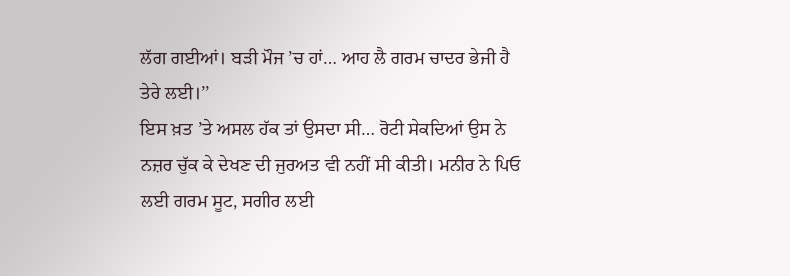ਲੱਗ ਗਈਆਂ। ਬੜੀ ਮੌਜ ’ਚ ਹਾਂ… ਆਹ ਲੈ ਗਰਮ ਚਾਦਰ ਭੇਜੀ ਹੈ ਤੇਰੇ ਲਈ।’’
ਇਸ ਖ਼ਤ ’ਤੇ ਅਸਲ ਹੱਕ ਤਾਂ ਉਸਦਾ ਸੀ… ਰੋਟੀ ਸੇਕਦਿਆਂ ਉਸ ਨੇ ਨਜ਼ਰ ਚੁੱਕ ਕੇ ਦੇਖਣ ਦੀ ਜੁਰਅਤ ਵੀ ਨਹੀਂ ਸੀ ਕੀਤੀ। ਮਨੀਰ ਨੇ ਪਿਓ ਲਈ ਗਰਮ ਸੂਟ, ਸਗੀਰ ਲਈ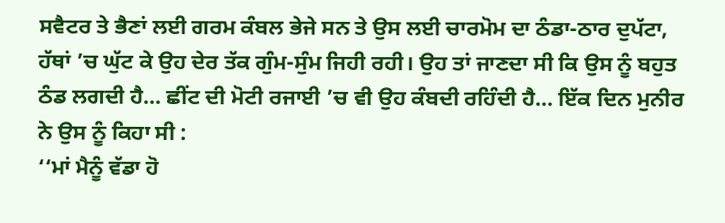ਸਵੈਟਰ ਤੇ ਭੈਣਾਂ ਲਈ ਗਰਮ ਕੰਬਲ ਭੇਜੇ ਸਨ ਤੇ ਉਸ ਲਈ ਚਾਰਮੋਮ ਦਾ ਠੰਡਾ-ਠਾਰ ਦੁਪੱਟਾ, ਹੱਥਾਂ ’ਚ ਘੁੱਟ ਕੇ ਉਹ ਦੇਰ ਤੱਕ ਗੁੰਮ-ਸੁੰਮ ਜਿਹੀ ਰਹੀ। ਉਹ ਤਾਂ ਜਾਣਦਾ ਸੀ ਕਿ ਉਸ ਨੂੰ ਬਹੁਤ ਠੰਡ ਲਗਦੀ ਹੈ… ਛੀਂਟ ਦੀ ਮੋਟੀ ਰਜਾਈ ’ਚ ਵੀ ਉਹ ਕੰਬਦੀ ਰਹਿੰਦੀ ਹੈ… ਇੱਕ ਦਿਨ ਮੁਨੀਰ ਨੇ ਉਸ ਨੂੰ ਕਿਹਾ ਸੀ :
‘‘ਮਾਂ ਮੈਨੂੰ ਵੱਡਾ ਹੋ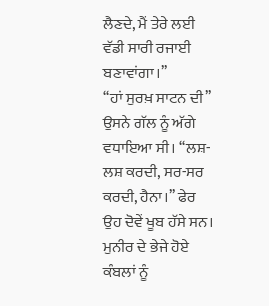ਲੈਣਦੇ, ਮੈਂ ਤੇਰੇ ਲਈ ਵੱਡੀ ਸਾਰੀ ਰਜਾਈ ਬਣਾਵਾਂਗਾ।’’
‘‘ਹਾਂ ਸੁਰਖ਼ ਸਾਟਨ ਦੀ’’ ਉਸਨੇ ਗੱਲ ਨੂੰ ਅੱਗੇ ਵਧਾਇਆ ਸੀ। ‘‘ਲਸ਼-ਲਸ਼ ਕਰਦੀ, ਸਰ-ਸਰ ਕਰਦੀ, ਹੈਨਾ।’’ ਫੇਰ ਉਹ ਦੋਵੇਂ ਖੂਬ ਹੱਸੇ ਸਨ। ਮੁਨੀਰ ਦੇ ਭੇਜੇ ਹੋਏ ਕੰਬਲਾਂ ਨੂੰ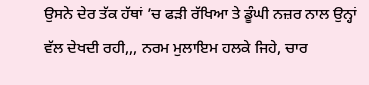ਉਸਨੇ ਦੇਰ ਤੱਕ ਹੱਥਾਂ ’ਚ ਫੜੀ ਰੱਖਿਆ ਤੇ ਡੂੰਘੀ ਨਜ਼ਰ ਨਾਲ ਉਨ੍ਹਾਂ ਵੱਲ ਦੇਖਦੀ ਰਹੀ,,, ਨਰਮ ਮੁਲਾਇਮ ਹਲਕੇ ਜਿਹੇ, ਚਾਰ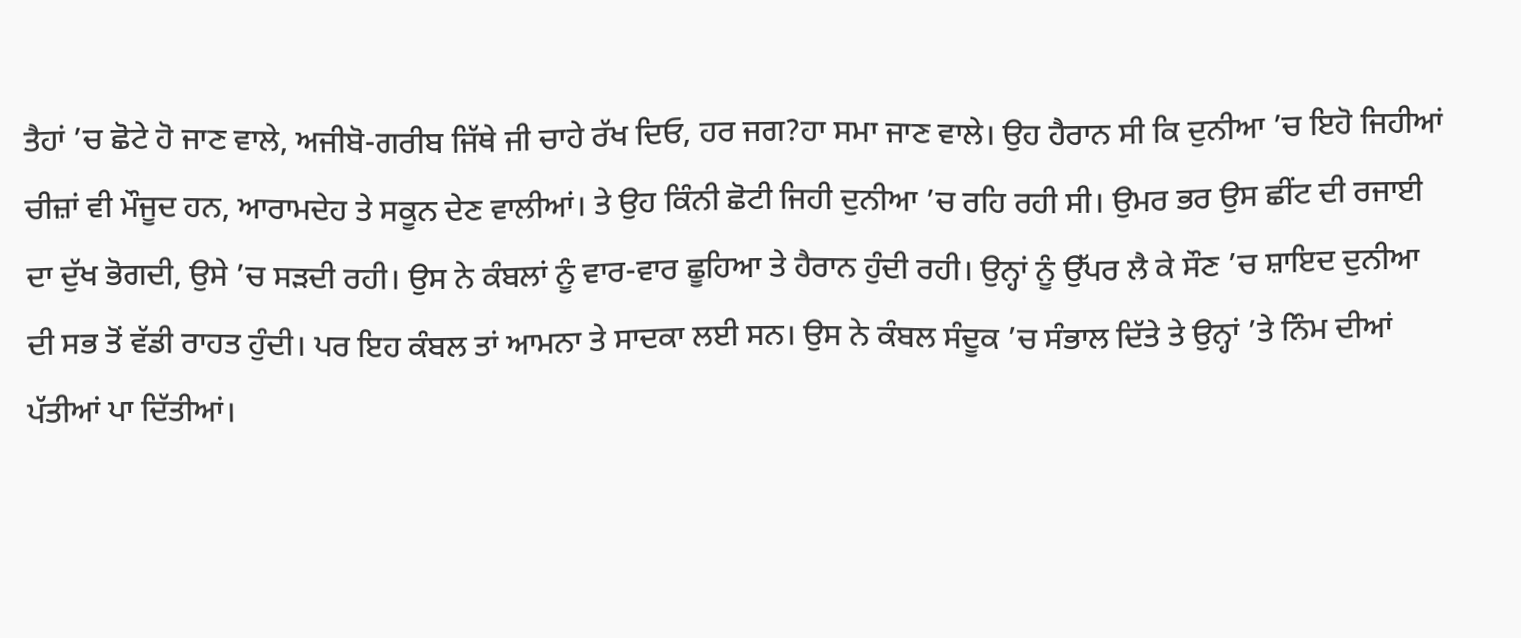ਤੈਹਾਂ ’ਚ ਛੋਟੇ ਹੋ ਜਾਣ ਵਾਲੇ, ਅਜੀਬੋ-ਗਰੀਬ ਜਿੱਥੇ ਜੀ ਚਾਹੇ ਰੱਖ ਦਿਓ, ਹਰ ਜਗ?ਹਾ ਸਮਾ ਜਾਣ ਵਾਲੇ। ਉਹ ਹੈਰਾਨ ਸੀ ਕਿ ਦੁਨੀਆ ’ਚ ਇਹੋ ਜਿਹੀਆਂ ਚੀਜ਼ਾਂ ਵੀ ਮੌਜੂਦ ਹਨ, ਆਰਾਮਦੇਹ ਤੇ ਸਕੂਨ ਦੇਣ ਵਾਲੀਆਂ। ਤੇ ਉਹ ਕਿੰਨੀ ਛੋਟੀ ਜਿਹੀ ਦੁਨੀਆ ’ਚ ਰਹਿ ਰਹੀ ਸੀ। ਉਮਰ ਭਰ ਉਸ ਛੀਂਟ ਦੀ ਰਜਾਈ ਦਾ ਦੁੱਖ ਭੋਗਦੀ, ਉਸੇ ’ਚ ਸੜਦੀ ਰਹੀ। ਉਸ ਨੇ ਕੰਬਲਾਂ ਨੂੰ ਵਾਰ-ਵਾਰ ਛੂਹਿਆ ਤੇ ਹੈਰਾਨ ਹੁੰਦੀ ਰਹੀ। ਉਨ੍ਹਾਂ ਨੂੰ ਉੱਪਰ ਲੈ ਕੇ ਸੌਣ ’ਚ ਸ਼ਾਇਦ ਦੁਨੀਆ ਦੀ ਸਭ ਤੋਂ ਵੱਡੀ ਰਾਹਤ ਹੁੰਦੀ। ਪਰ ਇਹ ਕੰਬਲ ਤਾਂ ਆਮਨਾ ਤੇ ਸਾਦਕਾ ਲਈ ਸਨ। ਉਸ ਨੇ ਕੰਬਲ ਸੰਦੂਕ ’ਚ ਸੰਭਾਲ ਦਿੱਤੇ ਤੇ ਉਨ੍ਹਾਂ ’ਤੇ ਨਿੰਮ ਦੀਆਂ ਪੱਤੀਆਂ ਪਾ ਦਿੱਤੀਆਂ।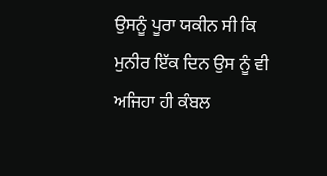ਉਸਨੂੰ ਪੂਰਾ ਯਕੀਨ ਸੀ ਕਿ ਮੁਨੀਰ ਇੱਕ ਦਿਨ ਉਸ ਨੂੰ ਵੀ ਅਜਿਹਾ ਹੀ ਕੰਬਲ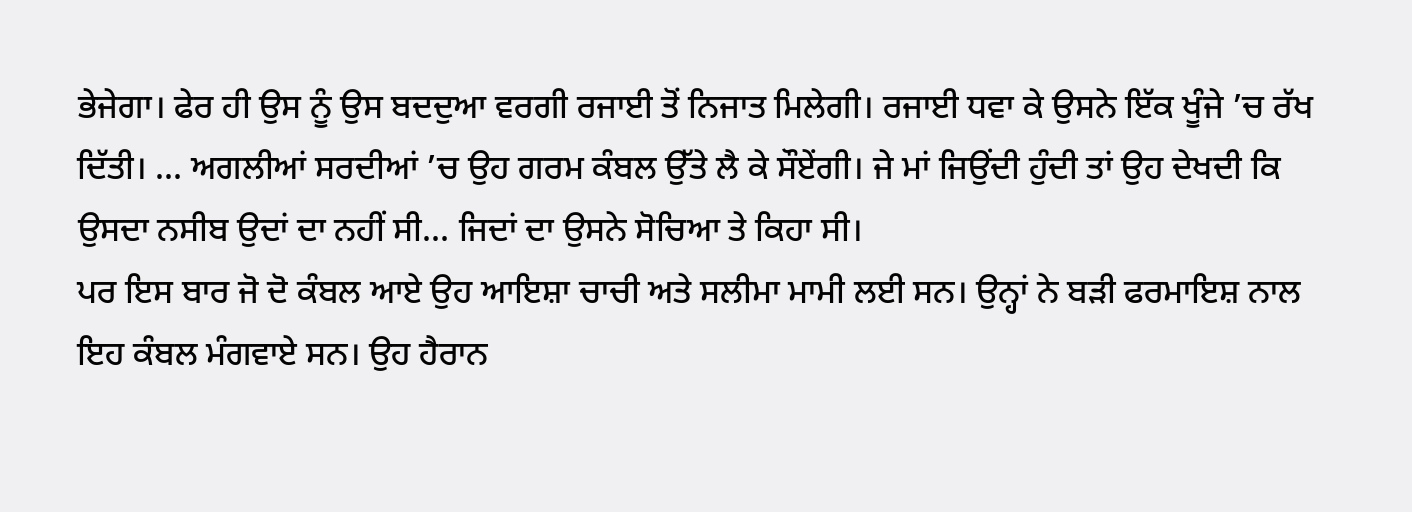ਭੇਜੇਗਾ। ਫੇਰ ਹੀ ਉਸ ਨੂੰ ਉਸ ਬਦਦੁਆ ਵਰਗੀ ਰਜਾਈ ਤੋਂ ਨਿਜਾਤ ਮਿਲੇਗੀ। ਰਜਾਈ ਧਵਾ ਕੇ ਉਸਨੇ ਇੱਕ ਖੂੰਜੇ ’ਚ ਰੱਖ ਦਿੱਤੀ। … ਅਗਲੀਆਂ ਸਰਦੀਆਂ ’ਚ ਉਹ ਗਰਮ ਕੰਬਲ ਉੱਤੇ ਲੈ ਕੇ ਸੌਏਂਗੀ। ਜੇ ਮਾਂ ਜਿਉਂਦੀ ਹੁੰਦੀ ਤਾਂ ਉਹ ਦੇਖਦੀ ਕਿ ਉਸਦਾ ਨਸੀਬ ਉਦਾਂ ਦਾ ਨਹੀਂ ਸੀ… ਜਿਦਾਂ ਦਾ ਉਸਨੇ ਸੋਚਿਆ ਤੇ ਕਿਹਾ ਸੀ।
ਪਰ ਇਸ ਬਾਰ ਜੋ ਦੋ ਕੰਬਲ ਆਏ ਉਹ ਆਇਸ਼ਾ ਚਾਚੀ ਅਤੇ ਸਲੀਮਾ ਮਾਮੀ ਲਈ ਸਨ। ਉਨ੍ਹਾਂ ਨੇ ਬੜੀ ਫਰਮਾਇਸ਼ ਨਾਲ ਇਹ ਕੰਬਲ ਮੰਗਵਾਏ ਸਨ। ਉਹ ਹੈਰਾਨ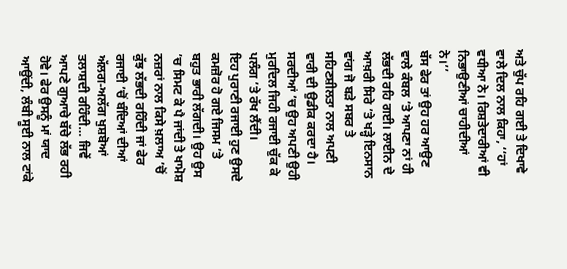ਅਤੇ ਚੁੱਪ ਰਹਿ ਗਈ ਤੇ ਦਿਖਾਵੇ ਵਾਲੇ ਦਿਲ ਨਾਲ ਕਿਹਾ, ‘‘ਹਾਂ ਵਧੀਆ ਨੇ। ਰਿਸ਼ਤੇਦਾਰੀਆਂ ਵੀ ਨਿਭਾਉਣੀਆਂ ਚਾਹੀਦੀਆਂ ਨੇ।’’
ਬੱਸ ਫੇਰ ਤਾਂ ਉਹ ਹਰ ਆਉਣ ਵਾਲੇ ਕੰਬਲ ’ਤੇ ਆਪਣਾ ਨਾਂ ਹੀ ਲੱਭਦੀ ਰਹਿ ਗਈ। ਲਾਈਨ ਦੇ ਆਖ਼ਰੀ ਸਿਰੇ ’ਤੇ ਖੜ੍ਹੇ ਇਨਸਾਨ ਵਾਂਗ ਜੋ ਬੜੇ ਸਬਰ ਤੇ ਸਹਿਣਸ਼ੀਲਤਾ ਨਾਲ ਅਪਣੀ ਵਾਰੀ ਦੀ ਉਡੀਕ ਕਰਦਾ ਹੈ। ਸਰਦੀਆਂ ’ਚ ਉਹ ਅਪਣੀ ਉਹੀ ਮੁਰਦਿਲ ਜਿਹੀ ਰਜਾਈ ਚੁੱਕ ਕੇ ਪਲੰਗ ’ਤੇ ਰੱਖ ਲੈਂਦੀ।
ਇਹ ਪੁਰਾਣੀ ਰਜਾਈ ਹੁਣ ਉਸਦੇ ਕਮਜ਼ੋਰ ਹੋ ਗਏ ਜਿਸਮ ’ਤੇ ਬਹੁਤ ਭਾਰੀ ਲੱਗਦੀ। ਉਹ ਉਸ ’ਚ ਸਿਮਟ ਕੇ ਪੈ ਜਾਂਦੀ ਤੇ ਖਾਮੋਸ਼ ਨਜ਼ਰਾਂ ਨਾਲ ਕਿਸੇ ਖ਼ਲਾਅ ’ਚੋਂ ਕੁੱਝ ਲੱਭਦੀ ਰਹਿੰਦੀ ਜਾਂ ਫੇਰ ਰਜਾਈ ’ਚੋਂ ਬੰਦਿਆਂ ਦੀਆਂ ਅੱਲਗ-ਅਲੱਗ ਖੁਸ਼ਬੋਆਂ ਤਲਾਸ਼ਦੀ ਰਹਿੰਦੀ… ਜਿਵੇਂ ਆਪਣੇ ਗੁਆਚੇ ਬੱਚੇ ਲੱਭ ਰਹੀ ਹੋਵੇ। ਫੇਰ ਉਸਨੂੰ ਮਾਂ ਯਾਦ ਆਉਂਦੀ, ਲੰਬੀ ਸੂਈ ਨਾਲ ਟਾਂਕੇ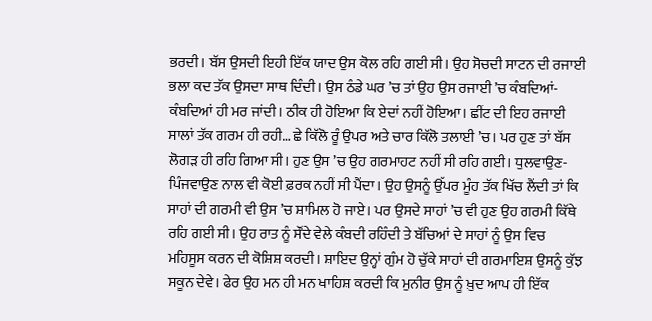ਭਰਦੀ। ਬੱਸ ਉਸਦੀ ਇਹੀ ਇੱਕ ਯਾਦ ਉਸ ਕੋਲ ਰਹਿ ਗਈ ਸੀ। ਉਹ ਸੋਚਦੀ ਸਾਟਨ ਦੀ ਰਜਾਈ ਭਲਾ ਕਦ ਤੱਕ ਉਸਦਾ ਸਾਥ ਦਿੰਦੀ। ਉਸ ਠੰਡੇ ਘਰ ’ਚ ਤਾਂ ਉਹ ਉਸ ਰਜਾਈ ’ਚ ਕੰਬਦਿਆਂ-ਕੰਬਦਿਆਂ ਹੀ ਮਰ ਜਾਂਦੀ। ਠੀਕ ਹੀ ਹੋਇਆ ਕਿ ਏਦਾਂ ਨਹੀਂ ਹੋਇਆ। ਛੀਂਟ ਦੀ ਇਹ ਰਜਾਈ ਸਾਲਾਂ ਤੱਕ ਗਰਮ ਹੀ ਰਹੀ… ਛੇ ਕਿੱਲੋ ਰੂੰ ਉਪਰ ਅਤੇ ਚਾਰ ਕਿੱਲੋ ਤਲਾਈ ’ਚ। ਪਰ ਹੁਣ ਤਾਂ ਬੱਸ ਲੋਗੜ ਹੀ ਰਹਿ ਗਿਆ ਸੀ। ਹੁਣ ਉਸ ’ਚ ਉਹ ਗਰਮਾਹਟ ਨਹੀਂ ਸੀ ਰਹਿ ਗਈ। ਧੁਲਵਾਉਣ-ਪਿੰਜਵਾਉਣ ਨਾਲ ਵੀ ਕੋਈ ਫ਼ਰਕ ਨਹੀਂ ਸੀ ਪੈਂਦਾ। ਉਹ ਉਸਨੂੰ ਉੱਪਰ ਮੂੰਹ ਤੱਕ ਖਿੱਚ ਲੈਂਦੀ ਤਾਂ ਕਿ ਸਾਹਾਂ ਦੀ ਗਰਮੀ ਵੀ ਉਸ ’ਚ ਸ਼ਾਮਿਲ ਹੋ ਜਾਏ। ਪਰ ਉਸਦੇ ਸਾਹਾਂ ’ਚ ਵੀ ਹੁਣ ਉਹ ਗਰਮੀ ਕਿੱਥੇ ਰਹਿ ਗਈ ਸੀ। ਉਹ ਰਾਤ ਨੂੰ ਸੌਂਦੇ ਵੇਲੇ ਕੰਬਦੀ ਰਹਿੰਦੀ ਤੇ ਬੱਚਿਆਂ ਦੇ ਸਾਹਾਂ ਨੂੰ ਉਸ ਵਿਚ ਮਹਿਸੂਸ ਕਰਨ ਦੀ ਕੋਸ਼ਿਸ਼ ਕਰਦੀ। ਸ਼ਾਇਦ ਉਨ੍ਹਾਂ ਗੁੰਮ ਹੋ ਚੁੱਕੇ ਸਾਹਾਂ ਦੀ ਗਰਮਾਇਸ਼ ਉਸਨੂੰ ਕੁੱਝ ਸਕੂਨ ਦੇਵੇ। ਫੇਰ ਉਹ ਮਨ ਹੀ ਮਨ ਖਾਹਿਸ਼ ਕਰਦੀ ਕਿ ਮੁਨੀਰ ਉਸ ਨੂੰ ਖ਼ੁਦ ਆਪ ਹੀ ਇੱਕ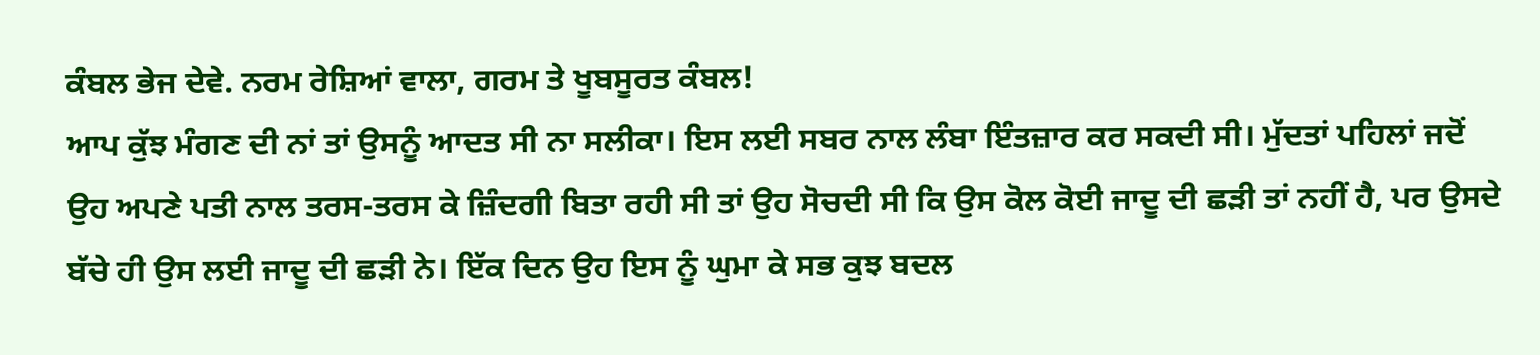ਕੰਬਲ ਭੇਜ ਦੇਵੇ. ਨਰਮ ਰੇਸ਼ਿਆਂ ਵਾਲਾ, ਗਰਮ ਤੇ ਖੂਬਸੂਰਤ ਕੰਬਲ!
ਆਪ ਕੁੱਝ ਮੰਗਣ ਦੀ ਨਾਂ ਤਾਂ ਉਸਨੂੰ ਆਦਤ ਸੀ ਨਾ ਸਲੀਕਾ। ਇਸ ਲਈ ਸਬਰ ਨਾਲ ਲੰਬਾ ਇੰਤਜ਼ਾਰ ਕਰ ਸਕਦੀ ਸੀ। ਮੁੱਦਤਾਂ ਪਹਿਲਾਂ ਜਦੋਂ ਉਹ ਅਪਣੇ ਪਤੀ ਨਾਲ ਤਰਸ-ਤਰਸ ਕੇ ਜ਼ਿੰਦਗੀ ਬਿਤਾ ਰਹੀ ਸੀ ਤਾਂ ਉਹ ਸੋਚਦੀ ਸੀ ਕਿ ਉਸ ਕੋਲ ਕੋਈ ਜਾਦੂ ਦੀ ਛੜੀ ਤਾਂ ਨਹੀਂ ਹੈ, ਪਰ ਉਸਦੇ ਬੱਚੇ ਹੀ ਉਸ ਲਈ ਜਾਦੂ ਦੀ ਛੜੀ ਨੇ। ਇੱਕ ਦਿਨ ਉਹ ਇਸ ਨੂੰ ਘੁਮਾ ਕੇ ਸਭ ਕੁਝ ਬਦਲ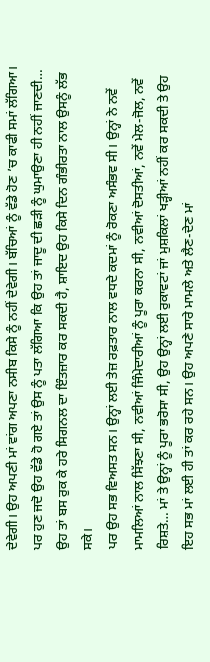ਦੇਵੇਗੀ। ਉਹ ਅਪਣੀ ਮਾਂ ਵਾਂਗ ਅਪਣਾ ਨਸੀਬ ਕਿਸੇ ਨੂੰ ਨਹੀਂ ਦੇਵੇਗੀ। ਬੱਚਿਆਂ ਨੂੰ ਵੱਡੇ ਹੋਣ ’ਚ ਕਾਫੀ ਸਮਾਂ ਲੱਗਿਆ। ਪਰ ਹੁਣ ਜਦੋ ਉਹ ਵੱਡੇ ਹੋ ਗਏ ਤਾਂ ਉਸ ਨੂੰ ਪਤਾ ਲੱਗਿਆ ਕਿ ਉਹ ਤਾਂ ਜਾਦੂ ਦੀ ਛੜੀ ਨੂੰ ਘੁਮਾਉਣਾ ਹੀ ਨਹੀਂ ਜਾਣਦੀ… ਉਹ ਤਾਂ ਬਸ ਰੁਕ ਕੇ ਹਰੇ ਸਿਗਨਲ ਦਾ ਇੰਤਜ਼ਾਰ ਕਰ ਸਕਦੀ ਹੈ, ਸ਼ਾਇਦ ਉਹ ਕਿਸੇ ਦਿਨ ਗੰਭੀਰਤਾ ਨਾਲ ਉਸਨੂੰ ਲੱਭ ਸਕੇ।
ਪਰ ਉਹ ਸਭ ਵਿਅਸਤ ਸਨ। ਉਨ੍ਹਾਂ ਲਈ ਤੇਜ਼ ਰਫ਼ਤਾਰ ਨਾਲ ਵਧਦੇ ਕਦਮਾਂ ਨੂੰ ਰੋਕਣਾ ਅਸੰਭਵ ਸੀ। ਉਨ੍ਹਾਂ ਨੇ ਨਵੇਂ ਮਾਮਲਿਆਂ ਨਾਲ ਸਿੱਝਣਾ ਸੀ, ਨਵੀਆਂ ਜਿੰਮੇਦਾਰੀਆਂ ਨੂੰ ਪੂਰਾ ਕਰਨਾ ਸੀ, ਨਵੀਆਂ ਦੋਸਤੀਆਂ, ਨਵੇਂ ਮੇਲ-ਜੋਲ, ਨਵੇਂ ਰਿਸ਼ਤੇ… ਮਾਂ ਤੇ ਉਨ੍ਹਾਂ ਨੂੰ ਪੂਰਾ ਭਰੋਸਾ ਸੀ, ਉਹ ਉਨ੍ਹਾਂ ਲਈ ਰੁਕਾਵਟਾਂ ਜਾਂ ਮੁਸ਼ਕਿਲਾਂ ਖੜ੍ਹੀਆਂ ਨਹੀਂ ਕਰ ਸਕਦੀ ਤੇ ਉਹ ਇਹ ਸਭ ਮਾਂ ਲਈ ਹੀ ਤਾਂ ਕਰ ਰਹੇ ਸਨ। ਉਹ ਅਪਣੇ ਸਾਰੇ ਮਾਮਲੇ ਅਤੇ ਲੈਣ-ਦੇਣ ਮਾਂ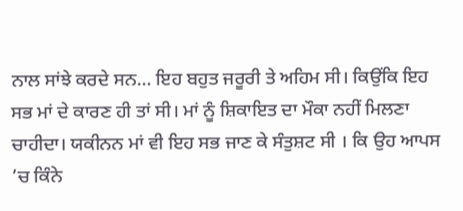ਨਾਲ ਸਾਂਝੇ ਕਰਦੇ ਸਨ… ਇਹ ਬਹੁਤ ਜਰੂਰੀ ਤੇ ਅਹਿਮ ਸੀ। ਕਿਉਂਕਿ ਇਹ ਸਭ ਮਾਂ ਦੇ ਕਾਰਣ ਹੀ ਤਾਂ ਸੀ। ਮਾਂ ਨੂੰ ਸ਼ਿਕਾਇਤ ਦਾ ਮੌਕਾ ਨਹੀਂ ਮਿਲਣਾ ਚਾਹੀਦਾ। ਯਕੀਨਨ ਮਾਂ ਵੀ ਇਹ ਸਭ ਜਾਣ ਕੇ ਸੰਤੁਸ਼ਟ ਸੀ । ਕਿ ਉਹ ਆਪਸ ’ਚ ਕਿੰਨੇ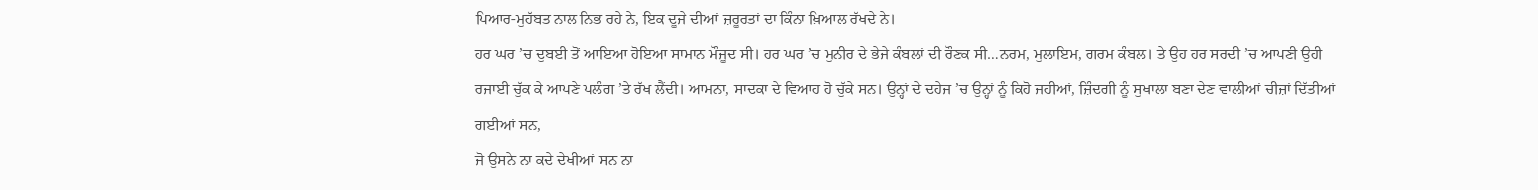ਪਿਆਰ-ਮੁਹੱਬਤ ਨਾਲ ਨਿਭ ਰਹੇ ਨੇ, ਇਕ ਦੂਜੇ ਦੀਆਂ ਜ਼ਰੂਰਤਾਂ ਦਾ ਕਿੰਨਾ ਖ਼ਿਆਲ ਰੱਖਦੇ ਨੇ।
ਹਰ ਘਰ ’ਚ ਦੁਬਈ ਤੋਂ ਆਇਆ ਹੋਇਆ ਸਾਮਾਨ ਮੌਜੂਦ ਸੀ। ਹਰ ਘਰ ’ਚ ਮੁਨੀਰ ਦੇ ਭੇਜੇ ਕੰਬਲਾਂ ਦੀ ਰੌਣਕ ਸੀ…ਨਰਮ, ਮੁਲਾਇਮ, ਗਰਮ ਕੰਬਲ। ਤੇ ਉਹ ਹਰ ਸਰਦੀ ’ਚ ਆਪਣੀ ਉਹੀ ਰਜਾਈ ਚੁੱਕ ਕੇ ਆਪਣੇ ਪਲੰਗ ’ਤੇ ਰੱਖ ਲੈਂਦੀ। ਆਮਨਾ, ਸਾਦਕਾ ਦੇ ਵਿਆਹ ਹੋ ਚੁੱਕੇ ਸਨ। ਉਨ੍ਹਾਂ ਦੇ ਦਹੇਜ ’ਚ ਉਨ੍ਹਾਂ ਨੂੰ ਕਿਹੋ ਜਹੀਆਂ, ਜ਼ਿੰਦਗੀ ਨੂੰ ਸੁਖਾਲਾ ਬਣਾ ਦੇਣ ਵਾਲੀਆਂ ਚੀਜ਼ਾਂ ਦਿੱਤੀਆਂ ਗਈਆਂ ਸਨ,
ਜੋ ਉਸਨੇ ਨਾ ਕਦੇ ਦੇਖੀਆਂ ਸਨ ਨਾ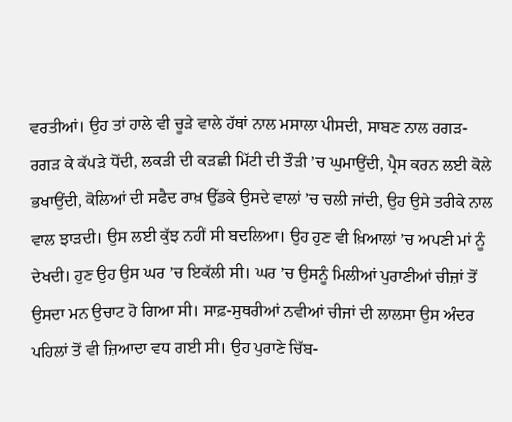ਵਰਤੀਆਂ। ਉਹ ਤਾਂ ਹਾਲੇ ਵੀ ਚੂੜੇ ਵਾਲੇ ਹੱਥਾਂ ਨਾਲ ਮਸਾਲਾ ਪੀਸਦੀ, ਸਾਬਣ ਨਾਲ ਰਗੜ-ਰਗੜ ਕੇ ਕੱਪੜੇ ਧੋਂਦੀ, ਲਕੜੀ ਦੀ ਕੜਛੀ ਮਿੱਟੀ ਦੀ ਤੌੜੀ ’ਚ ਘੁਮਾਉਂਦੀ, ਪ੍ਰੈਸ ਕਰਨ ਲਈ ਕੋਲੇ ਭਖਾਉਂਦੀ, ਕੋਲਿਆਂ ਦੀ ਸਫੈਦ ਰਾਖ਼ ਉੱਡਕੇ ਉਸਦੇ ਵਾਲਾਂ ’ਚ ਚਲੀ ਜਾਂਦੀ, ਉਹ ਉਸੇ ਤਰੀਕੇ ਨਾਲ ਵਾਲ ਝਾੜਦੀ। ਉਸ ਲਈ ਕੁੱਝ ਨਹੀਂ ਸੀ ਬਦਲਿਆ। ਉਹ ਹੁਣ ਵੀ ਖ਼ਿਆਲਾਂ ’ਚ ਅਪਣੀ ਮਾਂ ਨੂੰ ਦੇਖਦੀ। ਹੁਣ ਉਹ ਉਸ ਘਰ ’ਚ ਇਕੱਲੀ ਸੀ। ਘਰ ’ਚ ਉਸਨੂੰ ਮਿਲੀਆਂ ਪੁਰਾਣੀਆਂ ਚੀਜ਼ਾਂ ਤੋਂ ਉਸਦਾ ਮਨ ਉਚਾਟ ਹੋ ਗਿਆ ਸੀ। ਸਾਫ਼-ਸੁਥਰੀਆਂ ਨਵੀਆਂ ਚੀਜਾਂ ਦੀ ਲਾਲਸਾ ਉਸ ਅੰਦਰ ਪਹਿਲਾਂ ਤੋਂ ਵੀ ਜ਼ਿਆਦਾ ਵਧ ਗਈ ਸੀ। ਉਹ ਪੁਰਾਣੇ ਚਿੱਬ-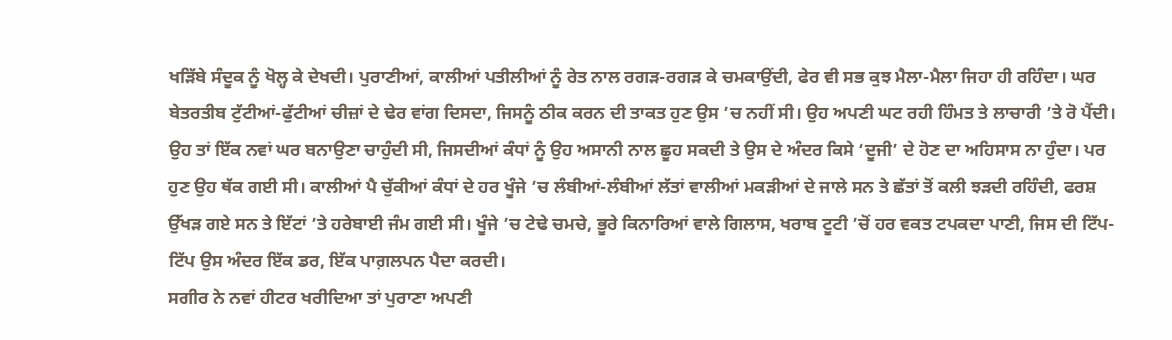ਖੜਿੱਬੇ ਸੰਦੂਕ ਨੂੰ ਖੋਲ੍ਹ ਕੇ ਦੇਖਦੀ। ਪੁਰਾਣੀਆਂ, ਕਾਲੀਆਂ ਪਤੀਲੀਆਂ ਨੂੰ ਰੇਤ ਨਾਲ ਰਗੜ-ਰਗੜ ਕੇ ਚਮਕਾਉਂਦੀ, ਫੇਰ ਵੀ ਸਭ ਕੁਝ ਮੈਲਾ-ਮੈਲਾ ਜਿਹਾ ਹੀ ਰਹਿੰਦਾ। ਘਰ ਬੇਤਰਤੀਬ ਟੁੱਟੀਆਂ-ਫੁੱਟੀਆਂ ਚੀਜ਼ਾਂ ਦੇ ਢੇਰ ਵਾਂਗ ਦਿਸਦਾ, ਜਿਸਨੂੰ ਠੀਕ ਕਰਨ ਦੀ ਤਾਕਤ ਹੁਣ ਉਸ ’ਚ ਨਹੀਂ ਸੀ। ਉਹ ਅਪਣੀ ਘਟ ਰਹੀ ਹਿੰਮਤ ਤੇ ਲਾਚਾਰੀ ’ਤੇ ਰੋ ਪੈਂਦੀ। ਉਹ ਤਾਂ ਇੱਕ ਨਵਾਂ ਘਰ ਬਨਾਉਣਾ ਚਾਹੁੰਦੀ ਸੀ, ਜਿਸਦੀਆਂ ਕੰਧਾਂ ਨੂੰ ਉਹ ਅਸਾਨੀ ਨਾਲ ਛੂਹ ਸਕਦੀ ਤੇ ਉਸ ਦੇ ਅੰਦਰ ਕਿਸੇ ‘ਦੂਜੀ’ ਦੇ ਹੋਣ ਦਾ ਅਹਿਸਾਸ ਨਾ ਹੁੰਦਾ। ਪਰ ਹੁਣ ਉਹ ਥੱਕ ਗਈ ਸੀ। ਕਾਲੀਆਂ ਪੈ ਚੁੱਕੀਆਂ ਕੰਧਾਂ ਦੇ ਹਰ ਖੂੰਜੇ ’ਚ ਲੰਬੀਆਂ-ਲੰਬੀਆਂ ਲੱਤਾਂ ਵਾਲੀਆਂ ਮਕੜੀਆਂ ਦੇ ਜਾਲੇ ਸਨ ਤੇ ਛੱਤਾਂ ਤੋਂ ਕਲੀ ਝੜਦੀ ਰਹਿੰਦੀ, ਫਰਸ਼ ਉੱਖੜ ਗਏ ਸਨ ਤੇ ਇੱਟਾਂ ’ਤੇ ਹਰੇਬਾਈ ਜੰਮ ਗਈ ਸੀ। ਖੂੰਜੇ ’ਚ ਟੇਢੇ ਚਮਚੇ, ਭੂਰੇ ਕਿਨਾਰਿਆਂ ਵਾਲੇ ਗਿਲਾਸ, ਖਰਾਬ ਟੂਟੀ ’ਚੋਂ ਹਰ ਵਕਤ ਟਪਕਦਾ ਪਾਣੀ, ਜਿਸ ਦੀ ਟਿੱਪ-ਟਿੱਪ ਉਸ ਅੰਦਰ ਇੱਕ ਡਰ, ਇੱਕ ਪਾਗ਼ਲਪਨ ਪੈਦਾ ਕਰਦੀ।
ਸਗੀਰ ਨੇ ਨਵਾਂ ਹੀਟਰ ਖਰੀਦਿਆ ਤਾਂ ਪੁਰਾਣਾ ਅਪਣੀ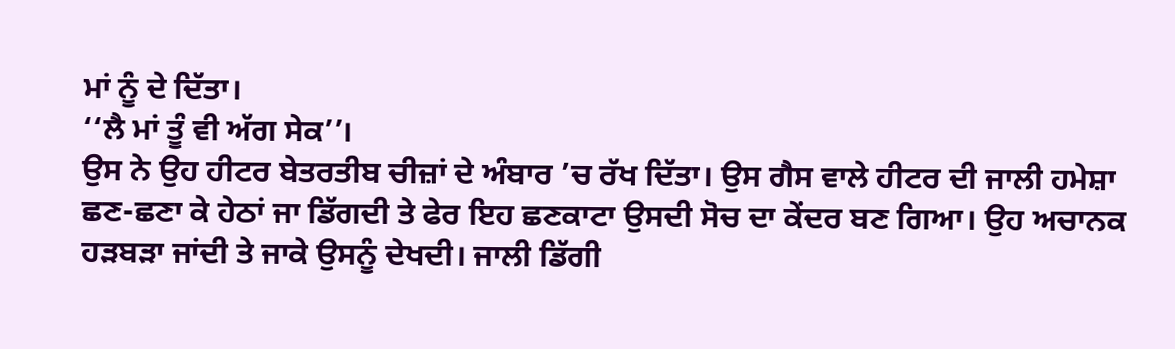ਮਾਂ ਨੂੰ ਦੇ ਦਿੱਤਾ।
‘‘ਲੈ ਮਾਂ ਤੂੰ ਵੀ ਅੱਗ ਸੇਕ’’।
ਉਸ ਨੇ ਉਹ ਹੀਟਰ ਬੇਤਰਤੀਬ ਚੀਜ਼ਾਂ ਦੇ ਅੰਬਾਰ ’ਚ ਰੱਖ ਦਿੱਤਾ। ਉਸ ਗੈਸ ਵਾਲੇ ਹੀਟਰ ਦੀ ਜਾਲੀ ਹਮੇਸ਼ਾ ਛਣ-ਛਣਾ ਕੇ ਹੇਠਾਂ ਜਾ ਡਿੱਗਦੀ ਤੇ ਫੇਰ ਇਹ ਛਣਕਾਟਾ ਉਸਦੀ ਸੋਚ ਦਾ ਕੇਂਦਰ ਬਣ ਗਿਆ। ਉਹ ਅਚਾਨਕ ਹੜਬੜਾ ਜਾਂਦੀ ਤੇ ਜਾਕੇ ਉਸਨੂੰ ਦੇਖਦੀ। ਜਾਲੀ ਡਿੱਗੀ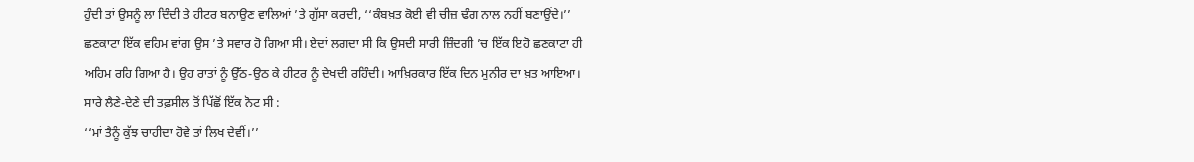ਹੁੰਦੀ ਤਾਂ ਉਸਨੂੰ ਲਾ ਦਿੰਦੀ ਤੇ ਹੀਟਰ ਬਨਾਉਣ ਵਾਲਿਆਂ ’ਤੇ ਗੁੱਸਾ ਕਰਦੀ, ‘‘ਕੰਬਖ਼ਤ ਕੋਈ ਵੀ ਚੀਜ਼ ਢੰਗ ਨਾਲ ਨਹੀਂ ਬਣਾਉਂਦੇ।’’ ਛਣਕਾਟਾ ਇੱਕ ਵਹਿਮ ਵਾਂਗ ਉਸ ’ਤੇ ਸਵਾਰ ਹੋ ਗਿਆ ਸੀ। ਏਦਾਂ ਲਗਦਾ ਸੀ ਕਿ ਉਸਦੀ ਸਾਰੀ ਜ਼ਿੰਦਗੀ ’ਚ ਇੱਕ ਇਹੋ ਛਣਕਾਟਾ ਹੀ ਅਹਿਮ ਰਹਿ ਗਿਆ ਹੈ। ਉਹ ਰਾਤਾਂ ਨੂੰ ਉੱਠ-ਉਠ ਕੇ ਹੀਟਰ ਨੂੰ ਦੇਖਦੀ ਰਹਿੰਦੀ। ਆਖ਼ਿਰਕਾਰ ਇੱਕ ਦਿਨ ਮੁਨੀਰ ਦਾ ਖ਼ਤ ਆਇਆ। ਸਾਰੇ ਲੈਣੇ-ਦੇਣੇ ਦੀ ਤਫ਼ਸੀਲ ਤੋਂ ਪਿੱਛੋਂ ਇੱਕ ਨੋਟ ਸੀ :
‘‘ਮਾਂ ਤੈਨੂੰ ਕੁੱਝ ਚਾਹੀਦਾ ਹੋਵੇ ਤਾਂ ਲਿਖ ਦੇਵੀਂ।’’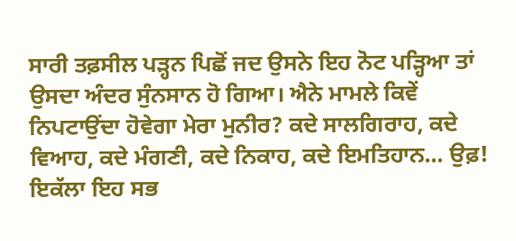ਸਾਰੀ ਤਫ਼ਸੀਲ ਪੜ੍ਹਨ ਪਿਛੋਂ ਜਦ ਉਸਨੇ ਇਹ ਨੋਟ ਪੜ੍ਹਿਆ ਤਾਂ ਉਸਦਾ ਅੰਦਰ ਸੁੰਨਸਾਨ ਹੋ ਗਿਆ। ਐਨੇ ਮਾਮਲੇ ਕਿਵੇਂ ਨਿਪਟਾਉਂਦਾ ਹੋਵੇਗਾ ਮੇਰਾ ਮੁਨੀਰ? ਕਦੇ ਸਾਲਗਿਰਾਹ, ਕਦੇ ਵਿਆਹ, ਕਦੇ ਮੰਗਣੀ, ਕਦੇ ਨਿਕਾਹ, ਕਦੇ ਇਮਤਿਹਾਨ… ਉਫ਼! ਇਕੱਲਾ ਇਹ ਸਭ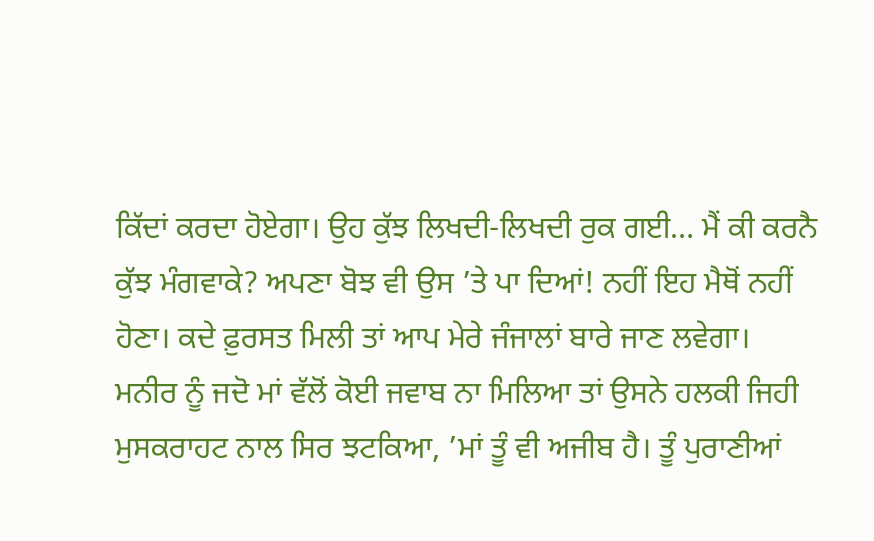ਕਿੱਦਾਂ ਕਰਦਾ ਹੋਏਗਾ। ਉਹ ਕੁੱਝ ਲਿਖਦੀ-ਲਿਖਦੀ ਰੁਕ ਗਈ… ਮੈਂ ਕੀ ਕਰਨੈ ਕੁੱਝ ਮੰਗਵਾਕੇ? ਅਪਣਾ ਬੋਝ ਵੀ ਉਸ ’ਤੇ ਪਾ ਦਿਆਂ! ਨਹੀਂ ਇਹ ਮੈਥੋਂ ਨਹੀਂ ਹੋਣਾ। ਕਦੇ ਫ਼ੁਰਸਤ ਮਿਲੀ ਤਾਂ ਆਪ ਮੇਰੇ ਜੰਜਾਲਾਂ ਬਾਰੇ ਜਾਣ ਲਵੇਗਾ।
ਮਨੀਰ ਨੂੰ ਜਦੋ ਮਾਂ ਵੱਲੋਂ ਕੋਈ ਜਵਾਬ ਨਾ ਮਿਲਿਆ ਤਾਂ ਉਸਨੇ ਹਲਕੀ ਜਿਹੀ ਮੁਸਕਰਾਹਟ ਨਾਲ ਸਿਰ ਝਟਕਿਆ, ’ਮਾਂ ਤੂੰ ਵੀ ਅਜੀਬ ਹੈ। ਤੂੰ ਪੁਰਾਣੀਆਂ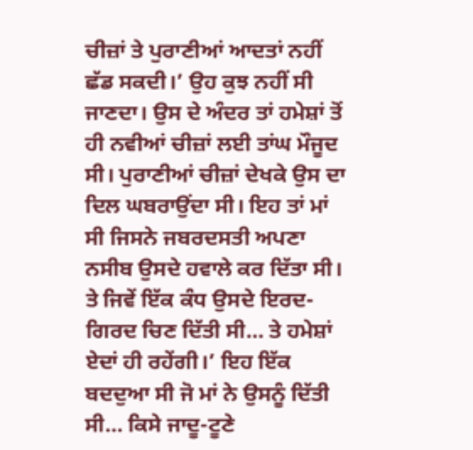ਚੀਜ਼ਾਂ ਤੇ ਪੁਰਾਣੀਆਂ ਆਦਤਾਂ ਨਹੀਂ ਛੱਡ ਸਕਦੀ।’ ਉਹ ਕੁਝ ਨਹੀਂ ਸੀ ਜਾਣਦਾ। ਉਸ ਦੇ ਅੰਦਰ ਤਾਂ ਹਮੇਸ਼ਾਂ ਤੋਂ ਹੀ ਨਵੀਆਂ ਚੀਜ਼ਾਂ ਲਈ ਤਾਂਘ ਮੌਜੂਦ ਸੀ। ਪੁਰਾਣੀਆਂ ਚੀਜ਼ਾਂ ਦੇਖਕੇ ਉਸ ਦਾ ਦਿਲ ਘਬਰਾਉਂਦਾ ਸੀ। ਇਹ ਤਾਂ ਮਾਂ ਸੀ ਜਿਸਨੇ ਜਬਰਦਸਤੀ ਅਪਣਾ ਨਸੀਬ ਉਸਦੇ ਹਵਾਲੇ ਕਰ ਦਿੱਤਾ ਸੀ। ਤੇ ਜਿਵੇਂ ਇੱਕ ਕੰਧ ਉਸਦੇ ਇਰਦ-ਗਿਰਦ ਚਿਣ ਦਿੱਤੀ ਸੀ… ਤੇ ਹਮੇਸ਼ਾਂ ਏਦਾਂ ਹੀ ਰਹੇਂਗੀ।’ ਇਹ ਇੱਕ ਬਦਦੁਆ ਸੀ ਜੋ ਮਾਂ ਨੇ ਉਸਨੂੰ ਦਿੱਤੀ ਸੀ… ਕਿਸੇ ਜਾਦੂ-ਟੂਣੇ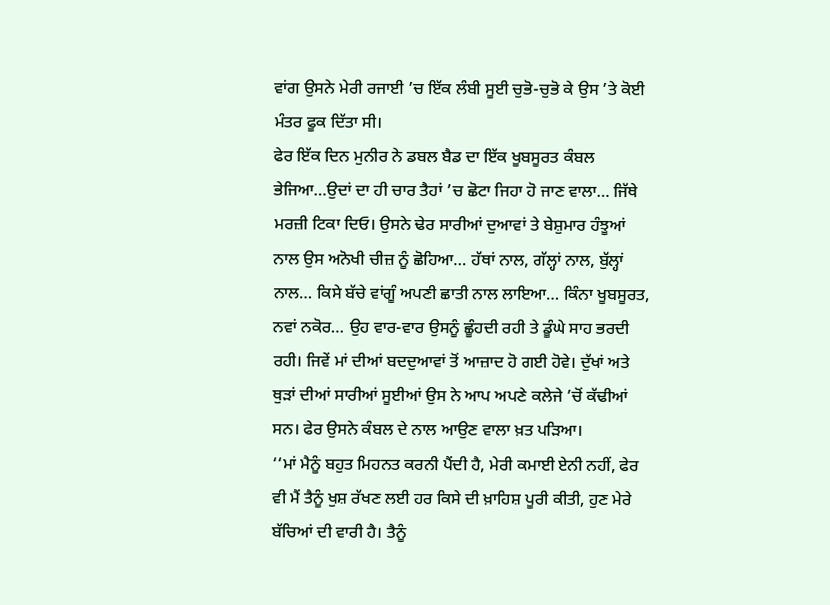ਵਾਂਗ ਉਸਨੇ ਮੇਰੀ ਰਜਾਈ ’ਚ ਇੱਕ ਲੰਬੀ ਸੂਈ ਚੁਭੋ-ਚੁਭੋ ਕੇ ਉਸ ’ਤੇ ਕੋਈ ਮੰਤਰ ਫੂਕ ਦਿੱਤਾ ਸੀ।
ਫੇਰ ਇੱਕ ਦਿਨ ਮੁਨੀਰ ਨੇ ਡਬਲ ਬੈਡ ਦਾ ਇੱਕ ਖੂਬਸੂਰਤ ਕੰਬਲ ਭੇਜਿਆ…ਉਦਾਂ ਦਾ ਹੀ ਚਾਰ ਤੈਹਾਂ ’ਚ ਛੋਟਾ ਜਿਹਾ ਹੋ ਜਾਣ ਵਾਲਾ… ਜਿੱਥੇ ਮਰਜ਼ੀ ਟਿਕਾ ਦਿਓ। ਉਸਨੇ ਢੇਰ ਸਾਰੀਆਂ ਦੁਆਵਾਂ ਤੇ ਬੇਸ਼ੁਮਾਰ ਹੰਝੂਆਂ ਨਾਲ ਉਸ ਅਨੋਖੀ ਚੀਜ਼ ਨੂੰ ਛੋਹਿਆ… ਹੱਥਾਂ ਨਾਲ, ਗੱਲ੍ਹਾਂ ਨਾਲ, ਬੁੱਲ੍ਹਾਂ ਨਾਲ… ਕਿਸੇ ਬੱਚੇ ਵਾਂਗੂੰ ਅਪਣੀ ਛਾਤੀ ਨਾਲ ਲਾਇਆ… ਕਿੰਨਾ ਖੂਬਸੂਰਤ, ਨਵਾਂ ਨਕੋਰ… ਉਹ ਵਾਰ-ਵਾਰ ਉਸਨੂੰ ਛੂੰਹਦੀ ਰਹੀ ਤੇ ਡੂੰਘੇ ਸਾਹ ਭਰਦੀ ਰਹੀ। ਜਿਵੇਂ ਮਾਂ ਦੀਆਂ ਬਦਦੁਆਵਾਂ ਤੋਂ ਆਜ਼ਾਦ ਹੋ ਗਈ ਹੋਵੇ। ਦੁੱਖਾਂ ਅਤੇ ਥੁੜਾਂ ਦੀਆਂ ਸਾਰੀਆਂ ਸੂਈਆਂ ਉਸ ਨੇ ਆਪ ਅਪਣੇ ਕਲੇਜੇ ’ਚੋਂ ਕੱਢੀਆਂ ਸਨ। ਫੇਰ ਉਸਨੇ ਕੰਬਲ ਦੇ ਨਾਲ ਆਉਣ ਵਾਲਾ ਖ਼ਤ ਪੜਿਆ।
‘‘ਮਾਂ ਮੈਨੂੰ ਬਹੁਤ ਮਿਹਨਤ ਕਰਨੀ ਪੈਂਦੀ ਹੈ, ਮੇਰੀ ਕਮਾਈ ਏਨੀ ਨਹੀਂ, ਫੇਰ ਵੀ ਮੈਂ ਤੈਨੂੰ ਖੁਸ਼ ਰੱਖਣ ਲਈ ਹਰ ਕਿਸੇ ਦੀ ਖ਼ਾਹਿਸ਼ ਪੂਰੀ ਕੀਤੀ, ਹੁਣ ਮੇਰੇ ਬੱਚਿਆਂ ਦੀ ਵਾਰੀ ਹੈ। ਤੈਨੂੰ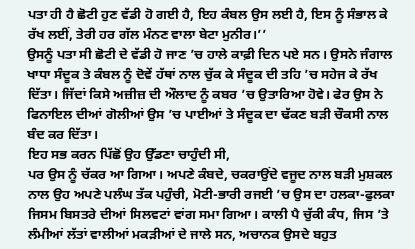ਪਤਾ ਹੀ ਹੈ ਛੋਟੀ ਹੁਣ ਵੱਡੀ ਹੋ ਗਈ ਹੈ, ਇਹ ਕੰਬਲ ਉਸ ਲਈ ਹੈ, ਇਸ ਨੂੰ ਸੰਭਾਲ ਕੇ ਰੱਖ ਲਈਂ, ਤੇਰੀ ਹਰ ਗੱਲ ਮੰਨਣ ਵਾਲਾ ਬੇਟਾ ਮੁਨੀਰ।’’
ਉਸਨੂੰ ਪਤਾ ਸੀ ਛੋਟੀ ਦੇ ਵੱਡੀ ਹੋ ਜਾਣ ’ਚ ਹਾਲੇ ਕਾਫ਼ੀ ਦਿਨ ਪਏ ਸਨ। ਉਸਨੇ ਜੰਗਾਲ ਖਾਧਾ ਸੰਦੂਕ ਤੇ ਕੰਬਲ ਨੂੰ ਦੋਵੇਂ ਹੱਥਾਂ ਨਾਲ ਚੁੱਕ ਕੇ ਸੰਦੂਕ ਦੀ ਤਹਿ ’ਚ ਸਹੇਜ ਕੇ ਰੱਖ ਦਿੱਤਾ। ਜਿੱਦਾਂ ਕਿਸੇ ਅਜ਼ੀਜ਼ ਦੀ ਔਲਾਦ ਨੂੰ ਕਬਰ ’ਚ ਉਤਾਰਿਆ ਹੋਵੇ। ਫੇਰ ਉਸ ਨੇ ਫਿਨਾਇਲ ਦੀਆਂ ਗੋਲੀਆਂ ਉਸ ’ਚ ਪਾਈਆਂ ਤੇ ਸੰਦੂਕ ਦਾ ਢੱਕਣ ਬੜੀ ਚੌਕਸੀ ਨਾਲ ਬੰਦ ਕਰ ਦਿੱਤਾ।
ਇਹ ਸਭ ਕਰਨ ਪਿੱਛੋਂ ਉਹ ਉੱਡਣਾ ਚਾਹੁੰਦੀ ਸੀ,
ਪਰ ਉਸ ਨੂੰ ਚੱਕਰ ਆ ਗਿਆ। ਅਪਣੇ ਕੰਬਦੇ, ਚਕਰਾਉਂਦੇ ਵਜੂਦ ਨਾਲ ਬੜੀ ਮੁਸ਼ਕਲ ਨਾਲ ਉਹ ਅਪਣੇ ਪਲੰਘ ਤੱਕ ਪਹੁੰਚੀ, ਮੋਟੀ-ਭਾਰੀ ਰਜਈ ’ਚ ਉਸ ਦਾ ਹਲਕਾ-ਫੁਲਕਾ ਜਿਸਮ ਬਿਸਤਰੇ ਦੀਆਂ ਸਿਲਵਟਾਂ ਵਾਂਗ ਸਮਾ ਗਿਆ। ਕਾਲੀ ਪੈ ਚੁੱਕੀ ਕੰਧ, ਜਿਸ ’ਤੇ ਲੰਮੀਆਂ ਲੱਤਾਂ ਵਾਲੀਆਂ ਮਕੜੀਆਂ ਦੇ ਜਾਲੇ ਸਨ, ਅਚਾਨਕ ਉਸਦੇ ਬਹੁਤ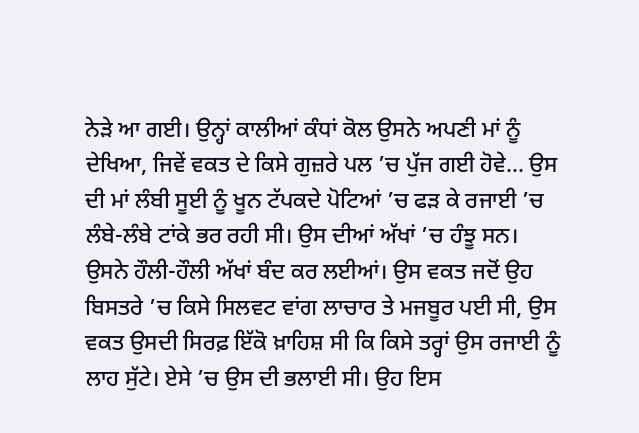ਨੇੜੇ ਆ ਗਈ। ਉਨ੍ਹਾਂ ਕਾਲੀਆਂ ਕੰਧਾਂ ਕੋਲ ਉਸਨੇ ਅਪਣੀ ਮਾਂ ਨੂੰ ਦੇਖਿਆ, ਜਿਵੇਂ ਵਕਤ ਦੇ ਕਿਸੇ ਗੁਜ਼ਰੇ ਪਲ ’ਚ ਪੁੱਜ ਗਈ ਹੋਵੇ… ਉਸ ਦੀ ਮਾਂ ਲੰਬੀ ਸੂਈ ਨੂੰ ਖੂਨ ਟੱਪਕਦੇ ਪੋਟਿਆਂ ’ਚ ਫੜ ਕੇ ਰਜਾਈ ’ਚ ਲੰਬੇ-ਲੰਬੇ ਟਾਂਕੇ ਭਰ ਰਹੀ ਸੀ। ਉਸ ਦੀਆਂ ਅੱਖਾਂ ’ਚ ਹੰਝੂ ਸਨ।
ਉਸਨੇ ਹੌਲੀ-ਹੌਲੀ ਅੱਖਾਂ ਬੰਦ ਕਰ ਲਈਆਂ। ਉਸ ਵਕਤ ਜਦੋਂ ਉਹ ਬਿਸਤਰੇ ’ਚ ਕਿਸੇ ਸਿਲਵਟ ਵਾਂਗ ਲਾਚਾਰ ਤੇ ਮਜਬੂਰ ਪਈ ਸੀ, ਉਸ ਵਕਤ ਉਸਦੀ ਸਿਰਫ਼ ਇੱਕੋ ਖ਼ਾਹਿਸ਼ ਸੀ ਕਿ ਕਿਸੇ ਤਰ੍ਹਾਂ ਉਸ ਰਜਾਈ ਨੂੰ ਲਾਹ ਸੁੱਟੇ। ਏਸੇ ’ਚ ਉਸ ਦੀ ਭਲਾਈ ਸੀ। ਉਹ ਇਸ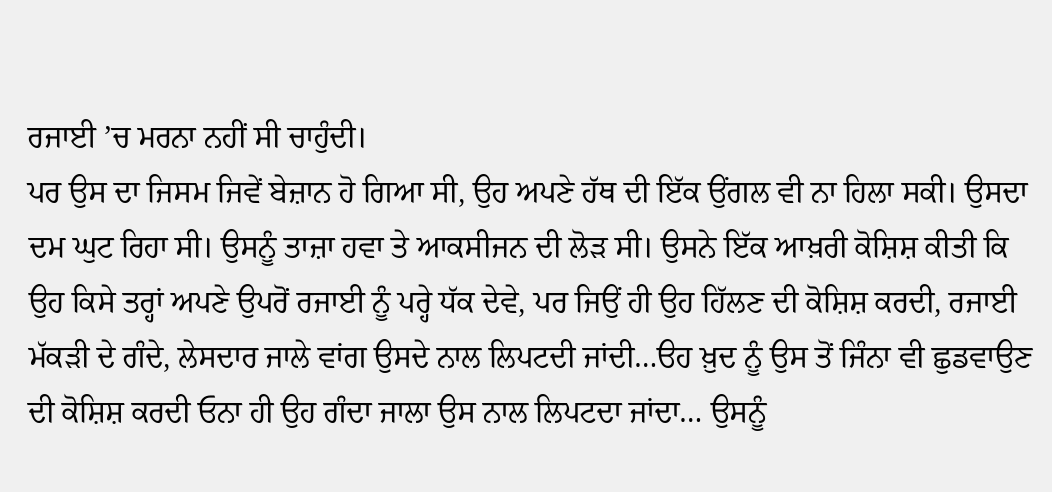ਰਜਾਈ ’ਚ ਮਰਨਾ ਨਹੀਂ ਸੀ ਚਾਹੁੰਦੀ।
ਪਰ ਉਸ ਦਾ ਜਿਸਮ ਜਿਵੇਂ ਬੇਜ਼ਾਨ ਹੋ ਗਿਆ ਸੀ, ਉਹ ਅਪਣੇ ਹੱਥ ਦੀ ਇੱਕ ਉਂਗਲ ਵੀ ਨਾ ਹਿਲਾ ਸਕੀ। ਉਸਦਾ ਦਮ ਘੁਟ ਰਿਹਾ ਸੀ। ਉਸਨੂੰ ਤਾਜ਼ਾ ਹਵਾ ਤੇ ਆਕਸੀਜਨ ਦੀ ਲੋੜ ਸੀ। ਉਸਨੇ ਇੱਕ ਆਖ਼ਰੀ ਕੋਸ਼ਿਸ਼ ਕੀਤੀ ਕਿ ਉਹ ਕਿਸੇ ਤਰ੍ਹਾਂ ਅਪਣੇ ਉਪਰੋਂ ਰਜਾਈ ਨੂੰ ਪਰ੍ਹੇ ਧੱਕ ਦੇਵੇ, ਪਰ ਜਿਉਂ ਹੀ ਉਹ ਹਿੱਲਣ ਦੀ ਕੋਸ਼ਿਸ਼ ਕਰਦੀ, ਰਜਾਈ ਮੱਕੜੀ ਦੇ ਗੰਦੇ, ਲੇਸਦਾਰ ਜਾਲੇ ਵਾਂਗ ਉਸਦੇ ਨਾਲ ਲਿਪਟਦੀ ਜਾਂਦੀ…ੳਹ ਖ਼ੁਦ ਨੂੰ ਉਸ ਤੋਂ ਜਿੰਨਾ ਵੀ ਛੁਡਵਾਉਣ ਦੀ ਕੋਸ਼ਿਸ਼ ਕਰਦੀ ਓਨਾ ਹੀ ਉਹ ਗੰਦਾ ਜਾਲਾ ਉਸ ਨਾਲ ਲਿਪਟਦਾ ਜਾਂਦਾ… ਉਸਨੂੰ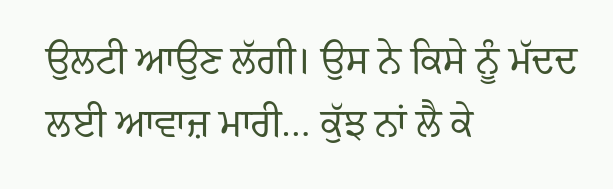ਉਲਟੀ ਆਉਣ ਲੱਗੀ। ਉਸ ਨੇ ਕਿਸੇ ਨੂੰ ਮੱਦਦ ਲਈ ਆਵਾਜ਼ ਮਾਰੀ… ਕੁੱਝ ਨਾਂ ਲੈ ਕੇ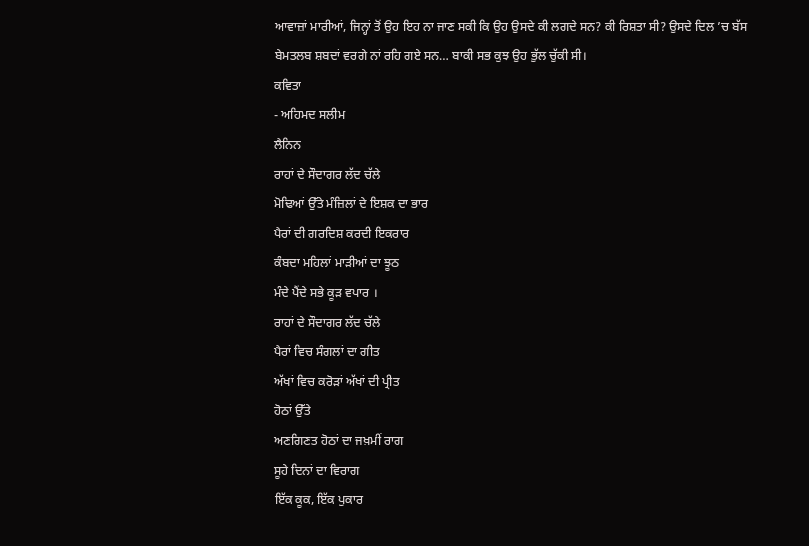ਆਵਾਜ਼ਾਂ ਮਾਰੀਆਂ, ਜਿਨ੍ਹਾਂ ਤੋਂ ਉਹ ਇਹ ਨਾ ਜਾਣ ਸਕੀ ਕਿ ਉਹ ਉਸਦੇ ਕੀ ਲਗਦੇ ਸਨ? ਕੀ ਰਿਸ਼ਤਾ ਸੀ? ਉਸਦੇ ਦਿਲ ’ਚ ਬੱਸ ਬੇਮਤਲਬ ਸ਼ਬਦਾਂ ਵਰਗੇ ਨਾਂ ਰਹਿ ਗਏ ਸਨ… ਬਾਕੀ ਸਭ ਕੁਝ ਉਹ ਭੁੱਲ ਚੁੱਕੀ ਸੀ।
ਕਵਿਤਾ
- ਅਹਿਮਦ ਸਲੀਮ
ਲੈਨਿਨ
ਰਾਹਾਂ ਦੇ ਸੌਦਾਗਰ ਲੱਦ ਚੱਲੇ
ਮੋਢਿਆਂ ਉੱਤੇ ਮੰਜ਼ਿਲਾਂ ਦੇ ਇਸ਼ਕ ਦਾ ਭਾਰ
ਪੈਰਾਂ ਦੀ ਗਰਦਿਸ਼ ਕਰਦੀ ਇਕਰਾਰ
ਕੰਬਦਾ ਮਹਿਲਾਂ ਮਾੜੀਆਂ ਦਾ ਝੂਠ
ਮੰਦੇ ਪੈਂਦੇ ਸਭੇ ਕੂੜ ਵਪਾਰ ।
ਰਾਹਾਂ ਦੇ ਸੌਦਾਗਰ ਲੱਦ ਚੱਲੇ
ਪੈਰਾਂ ਵਿਚ ਸੰਗਲਾਂ ਦਾ ਗੀਤ
ਅੱਖਾਂ ਵਿਚ ਕਰੋੜਾਂ ਅੱਖਾਂ ਦੀ ਪ੍ਰੀਤ
ਹੋਠਾਂ ਉੱਤੇ
ਅਣਗਿਣਤ ਹੋਠਾਂ ਦਾ ਜਖ਼ਮੀਂ ਰਾਗ
ਸੂਹੇ ਦਿਨਾਂ ਦਾ ਵਿਰਾਗ
ਇੱਕ ਕੂਕ, ਇੱਕ ਪੁਕਾਰ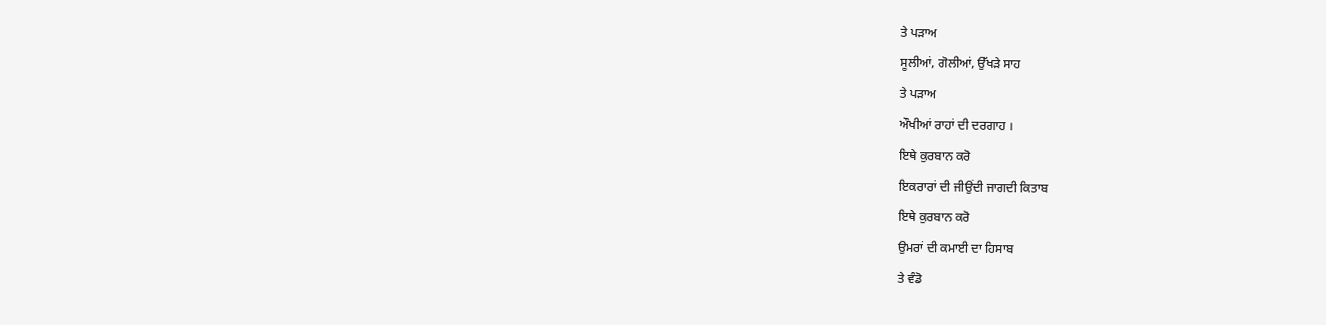ਤੇ ਪੜਾਅ
ਸੂਲੀਆਂ, ਗੋਲੀਆਂ, ਉੱਖੜੇ ਸਾਹ
ਤੇ ਪੜਾਅ
ਔਖੀਆਂ ਰਾਹਾਂ ਦੀ ਦਰਗਾਹ ।
ਇਥੇ ਕੁਰਬਾਨ ਕਰੋ
ਇਕਰਾਰਾਂ ਦੀ ਜੀਉਂਦੀ ਜਾਗਦੀ ਕਿਤਾਬ
ਇਥੇ ਕੁਰਬਾਨ ਕਰੋ
ਉਮਰਾਂ ਦੀ ਕਮਾਈ ਦਾ ਹਿਸਾਬ
ਤੇ ਵੰਡੋ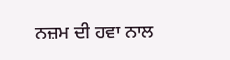ਨਜ਼ਮ ਦੀ ਹਵਾ ਨਾਲ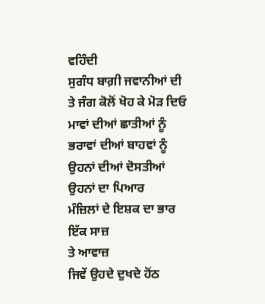ਵਹਿੰਦੀ
ਸੁਗੰਧ ਬਾਗ਼ੀ ਜਵਾਨੀਆਂ ਦੀ
ਤੇ ਜੰਗ ਕੋਲੋਂ ਖੋਹ ਕੇ ਮੋੜ ਦਿਓ
ਮਾਵਾਂ ਦੀਆਂ ਛਾਤੀਆਂ ਨੂੰ
ਭਰਾਵਾਂ ਦੀਆਂ ਬਾਹਵਾਂ ਨੂੰ
ਉਹਨਾਂ ਦੀਆਂ ਦੋਸਤੀਆਂ
ਉਹਨਾਂ ਦਾ ਪਿਆਰ
ਮੰਜ਼ਿਲਾਂ ਦੇ ਇਸ਼ਕ ਦਾ ਭਾਰ
ਇੱਕ ਸਾਜ਼
ਤੇ ਆਵਾਜ਼
ਜਿਵੇਂ ਉਹਦੇ ਦੁਖਦੇ ਹੋਂਠ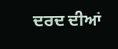ਦਰਦ ਦੀਆਂ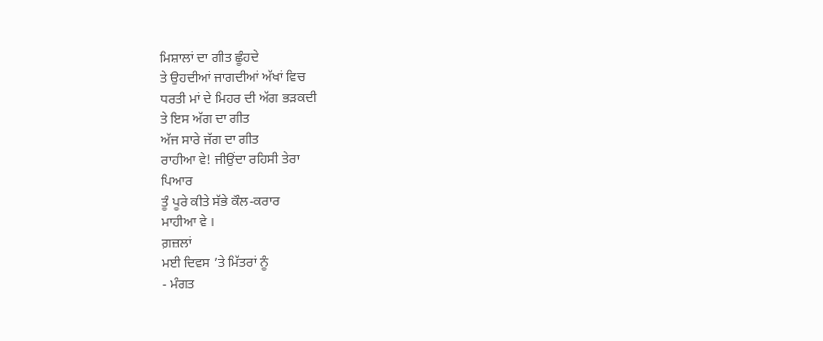ਮਿਸ਼ਾਲਾਂ ਦਾ ਗੀਤ ਛੂੰਹਦੇ
ਤੇ ਉਹਦੀਆਂ ਜਾਗਦੀਆਂ ਅੱਖਾਂ ਵਿਚ
ਧਰਤੀ ਮਾਂ ਦੇ ਮਿਹਰ ਦੀ ਅੱਗ ਭੜਕਦੀ
ਤੇ ਇਸ ਅੱਗ ਦਾ ਗੀਤ
ਅੱਜ ਸਾਰੇ ਜੱਗ ਦਾ ਗੀਤ
ਰਾਹੀਆ ਵੇ! ਜੀਉਂਦਾ ਰਹਿਸੀ ਤੇਰਾ
ਪਿਆਰ
ਤੂੰ ਪੂਰੇ ਕੀਤੇ ਸੱਭੇ ਕੌਲ-ਕਰਾਰ
ਮਾਹੀਆ ਵੇ ।
ਗ਼ਜ਼ਲਾਂ
ਮਈ ਦਿਵਸ ’ਤੇ ਮਿੱਤਰਾਂ ਨੂੰ
- ਮੰਗਤ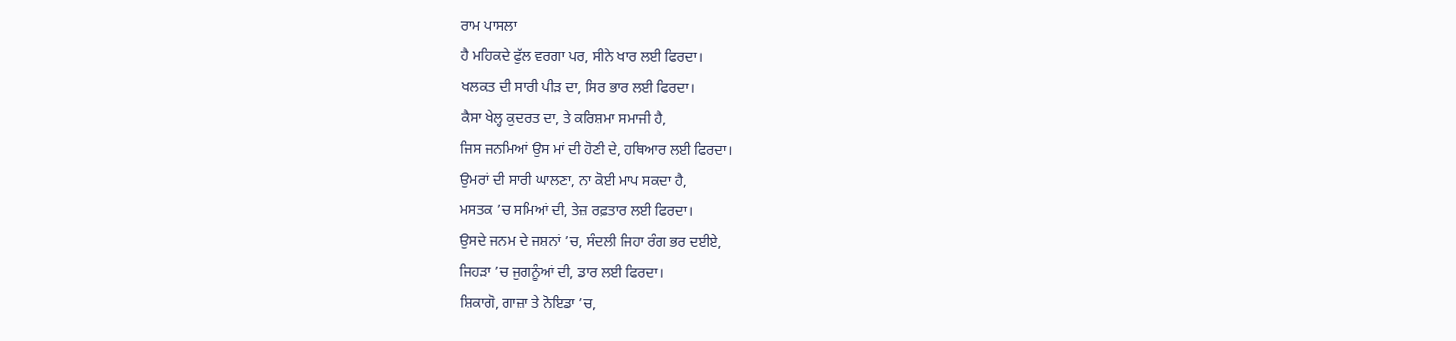ਰਾਮ ਪਾਸਲਾ
ਹੈ ਮਹਿਕਦੇ ਫੁੱਲ ਵਰਗਾ ਪਰ, ਸੀਨੇ ਖਾਰ ਲਈ ਫਿਰਦਾ।
ਖਲਕਤ ਦੀ ਸਾਰੀ ਪੀੜ ਦਾ, ਸਿਰ ਭਾਰ ਲਈ ਫਿਰਦਾ।
ਕੈਸਾ ਖੇਲ੍ਹ ਕੁਦਰਤ ਦਾ, ਤੇ ਕਰਿਸ਼ਮਾ ਸਮਾਜੀ ਹੈ,
ਜਿਸ ਜਨਮਿਆਂ ਉਸ ਮਾਂ ਦੀ ਹੋਣੀ ਦੇ, ਹਥਿਆਰ ਲਈ ਫਿਰਦਾ।
ਉਮਰਾਂ ਦੀ ਸਾਰੀ ਘਾਲਣਾ, ਨਾ ਕੋਈ ਮਾਪ ਸਕਦਾ ਹੈ,
ਮਸਤਕ ’ਚ ਸਮਿਆਂ ਦੀ, ਤੇਜ਼ ਰਫ਼ਤਾਰ ਲਈ ਫਿਰਦਾ।
ਉਸਦੇ ਜਨਮ ਦੇ ਜਸ਼ਨਾਂ ’ਚ, ਸੰਦਲੀ ਜਿਹਾ ਰੰਗ ਭਰ ਦਈਏ,
ਜਿਹੜਾ ’ਚ ਜੁਗਨੂੰਆਂ ਦੀ, ਡਾਰ ਲਈ ਫਿਰਦਾ।
ਸ਼ਿਕਾਗੋ, ਗਾਜ਼ਾ ਤੇ ਨੋਇਡਾ ’ਚ,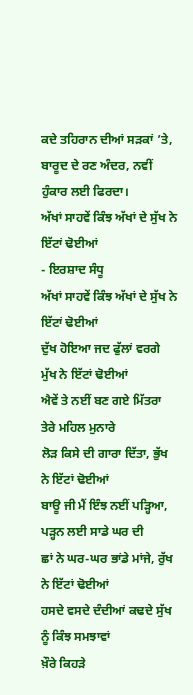ਕਦੇ ਤਹਿਰਾਨ ਦੀਆਂ ਸੜਕਾਂ ’ਤੇ,
ਬਾਰੂਦ ਦੇ ਰਣ ਅੰਦਰ, ਨਵੀਂ ਹੁੰਕਾਰ ਲਈ ਫਿਰਦਾ।
ਅੱਖਾਂ ਸਾਹਵੇਂ ਕਿੰਝ ਅੱਖਾਂ ਦੇ ਸੁੱਖ ਨੇ ਇੱਟਾਂ ਢੋਈਆਂ
- ਇਰਸ਼ਾਦ ਸੰਧੂ
ਅੱਖਾਂ ਸਾਹਵੇਂ ਕਿੰਝ ਅੱਖਾਂ ਦੇ ਸੁੱਖ ਨੇ ਇੱਟਾਂ ਢੋਈਆਂ
ਦੁੱਖ ਹੋਇਆ ਜਦ ਫੁੱਲਾਂ ਵਰਗੇ ਮੁੱਖ ਨੇ ਇੱਟਾਂ ਢੋਈਆਂ
ਐਵੇਂ ਤੇ ਨਈਂ ਬਣ ਗਏ ਮਿੱਤਰਾ ਤੇਰੇ ਮਹਿਲ ਮੁਨਾਰੇ
ਲੋੜ ਕਿਸੇ ਦੀ ਗਾਰਾ ਦਿੱਤਾ, ਭੁੱਖ ਨੇ ਇੱਟਾਂ ਢੋਈਆਂ
ਬਾਊ ਜੀ ਮੈਂ ਇੰਝ ਨਈਂ ਪੜ੍ਹਿਆ, ਪੜ੍ਹਨ ਲਈ ਸਾਡੇ ਘਰ ਦੀ
ਛਾਂ ਨੇ ਘਰ-ਘਰ ਭਾਂਡੇ ਮਾਂਜੇ, ਰੁੱਖ ਨੇ ਇੱਟਾਂ ਢੋਈਆਂ
ਹਸਦੇ ਵਸਦੇ ਦੰਦੀਆਂ ਕਢਦੇ ਸੁੱਖ ਨੂੰ ਕਿੰਝ ਸਮਝਾਵਾਂ
ਖ਼ੌਰੇ ਕਿਹੜੇ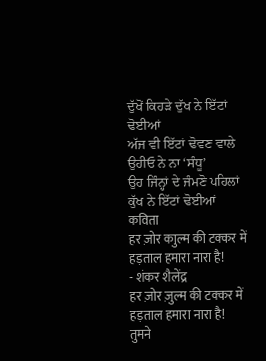ਦੁੱਖੋਂ ਕਿਹੜੇ ਦੁੱਖ ਨੇ ਇੱਟਾਂ ਢੋਈਆਂ
ਅੱਜ ਵੀ ਇੱਟਾਂ ਢੋਵਣ ਵਾਲੇ ਉਹੀਓ ਨੇ ਨਾ ‘ਸੰਧੂ’
ਉਹ ਜਿੰਨ੍ਹਾਂ ਦੇ ਜੰਮਣੋ ਪਹਿਲਾਂ ਕੁੱਖ ਨੇ ਇੱਟਾਂ ਢੋਈਆਂ
कविता
हर ज़ोर काुल्म की टक्कर में हड़ताल हमारा नारा है!
- शंकर शैलेंद्र
हर ज़ोर ज़ुल्म की टक्कर में हड़ताल हमारा नारा है!
तुमने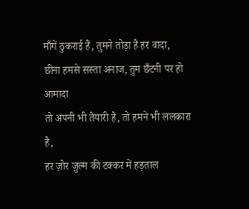माँगें ठुकराई हैं, तुमने तोड़ा है हर वादा,
छीना हमसे सस्ता अनाज, तुम छँटनी पर हो आमादा
तो अपनी भी तैयारी है, तो हमने भी ललकारा है,
हर ज़ोर ज़ुल्म की टक्कर में हड़ताल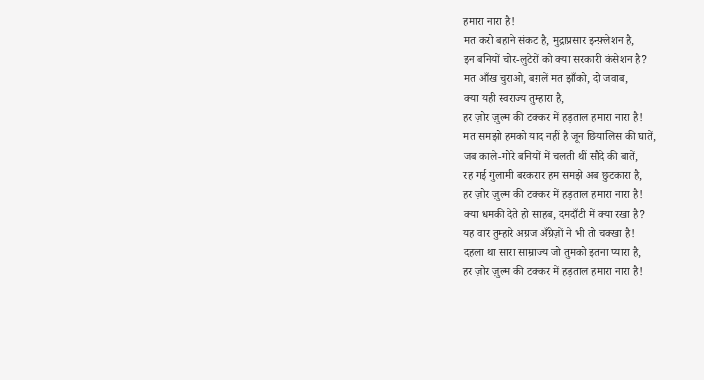हमारा नारा है!
मत करो बहाने संकट है, मुद्राप्रसार इन्फ़्लेशन है,
इन बनियों चोर-लुटेरों को क्या सरकारी कंसेशन है?
मत आँख चुराओ, बग़लें मत झाँको, दो जवाब,
क्या यही स्वराज्य तुम्हारा है,
हर ज़ोर ज़ुल्म की टक्कर में हड़ताल हमारा नारा है!
मत समझो हमको याद नहीं है जून छियालिस की घातें,
जब काले-गोरे बनियों में चलती थीं सौदे की बातें,
रह गई गुलामी बरकरार हम समझे अब छुटकारा है,
हर ज़ोर ज़ुल्म की टक्कर में हड़ताल हमारा नारा है!
क्या धमकी देते हो साहब, दमदाँटी में क्या रखा है?
यह वार तुम्हारे अग्रज अँग्रेज़ों ने भी तो चक्खा है!
दहला था सारा साम्राज्य जो तुमको इतना प्यारा है,
हर ज़ोर ज़ुल्म की टक्कर में हड़ताल हमारा नारा है!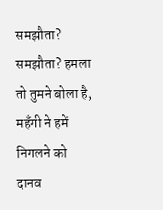समझौता? समझौता? हमला तो तुमने बोला है,
महँगी ने हमें निगलने को दानव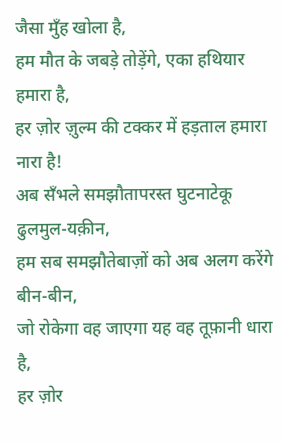जैसा मुँह खोला है,
हम मौत के जबड़े तोड़ेंगे, एका हथियार हमारा है,
हर ज़ोर ज़ुल्म की टक्कर में हड़ताल हमारा नारा है!
अब सँभले समझौतापरस्त घुटनाटेकू ढुलमुल-यक़ीन,
हम सब समझौतेबाज़ों को अब अलग करेंगे बीन-बीन,
जो रोकेगा वह जाएगा यह वह तूफ़ानी धारा है,
हर ज़ोर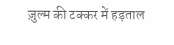ज़ुल्म की टक्कर में हड़ताल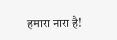हमारा नारा है!